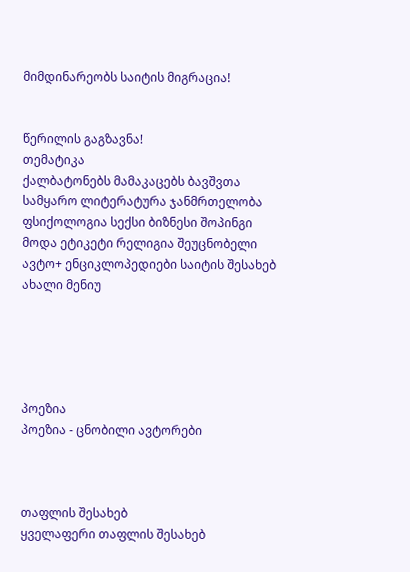მიმდინარეობს საიტის მიგრაცია!


წერილის გაგზავნა!
თემატიკა
ქალბატონებს მამაკაცებს ბავშვთა სამყარო ლიტერატურა ჯანმრთელობა ფსიქოლოგია სექსი ბიზნესი შოპინგი მოდა ეტიკეტი რელიგია შეუცნობელი ავტო+ ენციკლოპედიები საიტის შესახებ ახალი მენიუ





პოეზია
პოეზია - ცნობილი ავტორები



თაფლის შესახებ
ყველაფერი თაფლის შესახებ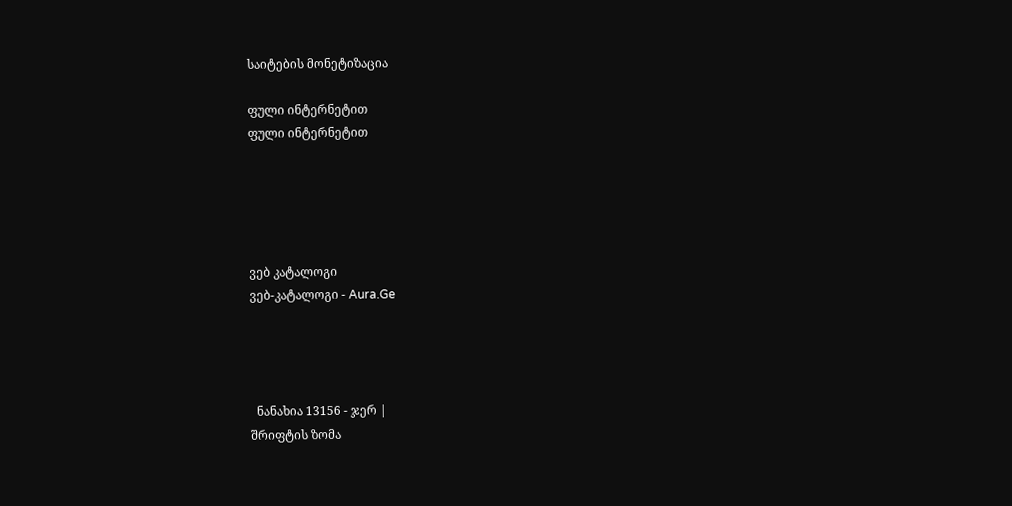საიტების მონეტიზაცია

ფული ინტერნეტით
ფული ინტერნეტით





ვებ კატალოგი
ვებ-კატალოგი - Aura.Ge




  ნანახია 13156 - ჯერ |
შრიფტის ზომა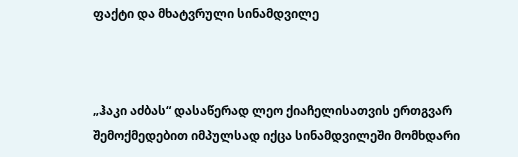ფაქტი და მხატვრული სინამდვილე



„ჰაკი აძბას“ დასაწერად ლეო ქიაჩელისათვის ერთგვარ შემოქმედებით იმპულსად იქცა სინამდვილეში მომხდარი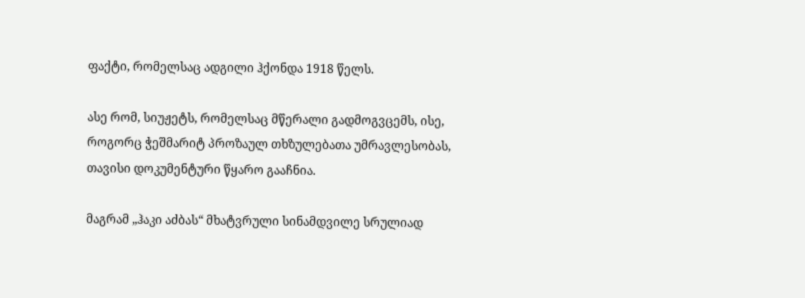ფაქტი, რომელსაც ადგილი ჰქონდა 1918 წელს.

ასე რომ, სიუჟეტს, რომელსაც მწერალი გადმოგვცემს, ისე, როგორც ჭეშმარიტ პროზაულ თხზულებათა უმრავლესობას, თავისი დოკუმენტური წყარო გააჩნია.

მაგრამ „ჰაკი აძბას“ მხატვრული სინამდვილე სრულიად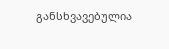განსხვავებულია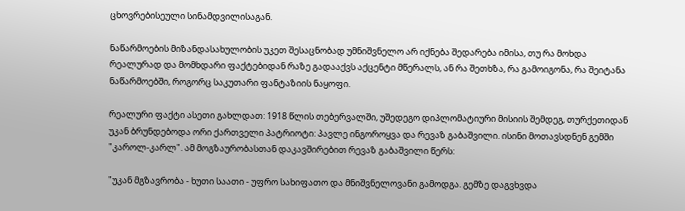ცხოვრებისეული სინამდვილისაგან.

ნაწარმოების მიზანდასახულობის უკეთ შესაცნობად უმნიშვნელო არ იქნება შედარება იმისა, თუ რა მოხდა რეალურად და მომხდარი ფაქტებიდან რაზე გადააქვს აქცენტი მწერალს, ან რა შეთხზა, რა გამოიგონა, რა შეიტანა ნაწარმოებში, როგორც საკუთარი ფანტაზიის ნაყოფი.

რეალური ფაქტი ასეთი გახლდათ: 1918 წლის თებერვალში, უშედეგო დიპლომატიური მისიის შემდეგ, თურქეთიდან უკან ბრუნდებოდა ორი ქართველი პატრიოტი: პავლე ინგოროყვა და რევაზ გაბაშვილი. ისინი მოთავსდნენ გემში "კაროლ-კარლ". ამ მოგზაურობასთან დაკავშირებით რევაზ გაბაშვილი წერს:

"უკან მგზავრობა - ხუთი საათი - უფრო სახიფათო და მნიშვნელოვანი გამოდგა. გემზე დაგვხვდა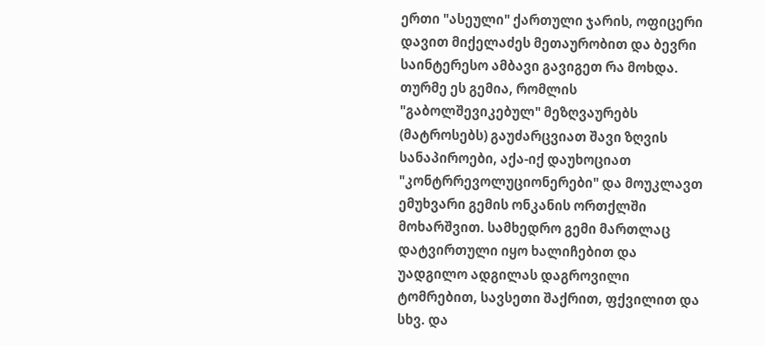ერთი "ასეული" ქართული ჯარის, ოფიცერი დავით მიქელაძეს მეთაურობით და ბევრი საინტერესო ამბავი გავიგეთ რა მოხდა. თურმე ეს გემია, რომლის "გაბოლშევიკებულ" მეზღვაურებს (მატროსებს) გაუძარცვიათ შავი ზღვის სანაპიროები, აქა-იქ დაუხოციათ "კონტრრევოლუციონერები" და მოუკლავთ ემუხვარი გემის ონკანის ორთქლში მოხარშვით. სამხედრო გემი მართლაც დატვირთული იყო ხალიჩებით და უადგილო ადგილას დაგროვილი ტომრებით, სავსეთი შაქრით, ფქვილით და სხვ. და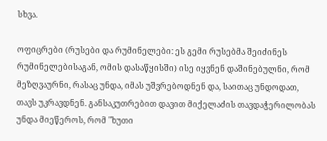სხვა.

ოფიცრები (რუსები და რუმინელები: ეს გემი რუსებმა შეიძინეს რუმინელებისაგან, ომის დასაწყისში) ისე იყვნენ დაშინებულნი, რომ მეზღვაურნი, რასაც უნდა, იმას უშვრებოდნენ და, საითაც უნდოდათ, თავს უკრავდნენ. განსაკუთრებით დავით მიქელაძის თავდაჭერილობას უნდა მიეწეროს, რომ "ხუთი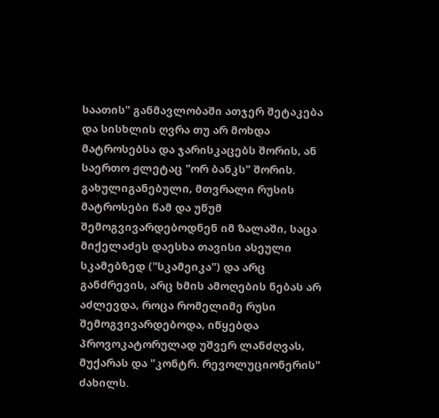საათის" განმავლობაში ათჯერ შეტაკება და სისხლის ღვრა თუ არ მოხდა მატროსებსა და ჯარისკაცებს შორის, ან საერთო ჟლეტაც "ორ ბანკს" შორის. გახულიგანებული, მთვრალი რუსის მატროსები წამ და უწუმ შემოგვივარდებოდნენ იმ ზალაში, საცა მიქელაძეს დაესხა თავისი ასეული სკამებზედ ("სკამეიკა") და არც განძრევის, არც ხმის ამოღების ნებას არ აძლევდა, როცა რომელიმე რუსი შემოგვივარდებოდა, იწყებდა პროვოკატორულად უშვერ ლანძღვას, მუქარას და "კონტრ. რევოლუციონერის" ძახილს.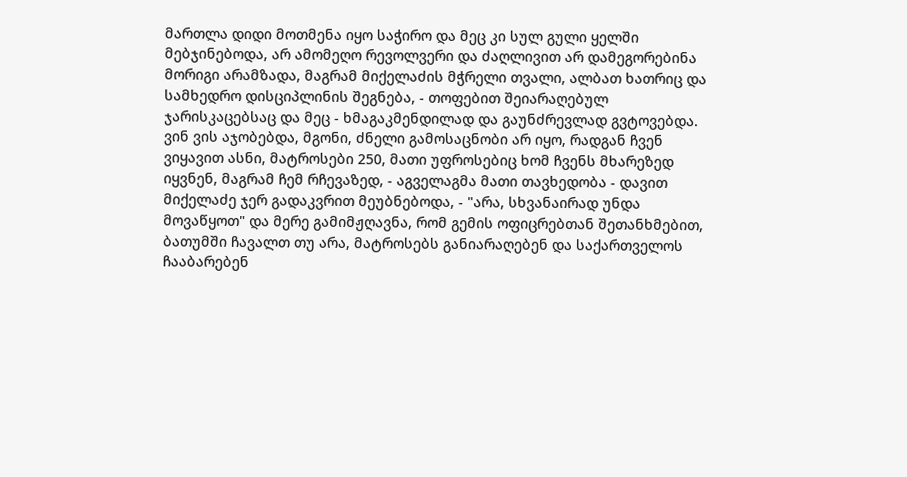მართლა დიდი მოთმენა იყო საჭირო და მეც კი სულ გული ყელში მებჯინებოდა, არ ამომეღო რევოლვერი და ძაღლივით არ დამეგორებინა მორიგი არამზადა, მაგრამ მიქელაძის მჭრელი თვალი, ალბათ ხათრიც და სამხედრო დისციპლინის შეგნება, - თოფებით შეიარაღებულ ჯარისკაცებსაც და მეც - ხმაგაკმენდილად და გაუნძრევლად გვტოვებდა. ვინ ვის აჯობებდა, მგონი, ძნელი გამოსაცნობი არ იყო, რადგან ჩვენ ვიყავით ასნი, მატროსები 250, მათი უფროსებიც ხომ ჩვენს მხარეზედ იყვნენ, მაგრამ ჩემ რჩევაზედ, - აგველაგმა მათი თავხედობა - დავით მიქელაძე ჯერ გადაკვრით მეუბნებოდა, - "არა, სხვანაირად უნდა მოვაწყოთ" და მერე გამიმჟღავნა, რომ გემის ოფიცრებთან შეთანხმებით, ბათუმში ჩავალთ თუ არა, მატროსებს განიარაღებენ და საქართველოს ჩააბარებენ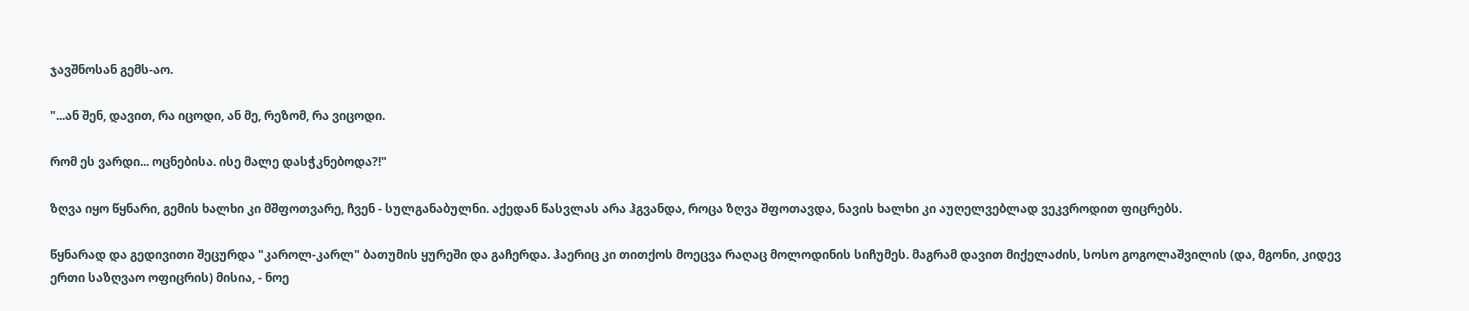ჯავშნოსან გემს-აო.

"...ან შენ, დავით, რა იცოდი, ან მე, რეზომ, რა ვიცოდი.

რომ ეს ვარდი... ოცნებისა. ისე მალე დასჭკნებოდა?!"

ზღვა იყო წყნარი, გემის ხალხი კი მშფოთვარე, ჩვენ - სულგანაბულნი. აქედან წასვლას არა ჰგვანდა, როცა ზღვა შფოთავდა, ნავის ხალხი კი აუღელვებლად ვეკვროდით ფიცრებს.

წყნარად და გედივითი შეცურდა "კაროლ-კარლ" ბათუმის ყურეში და გაჩერდა. ჰაერიც კი თითქოს მოეცვა რაღაც მოლოდინის სიჩუმეს. მაგრამ დავით მიქელაძის, სოსო გოგოლაშვილის (და, მგონი, კიდევ ერთი საზღვაო ოფიცრის) მისია, - ნოე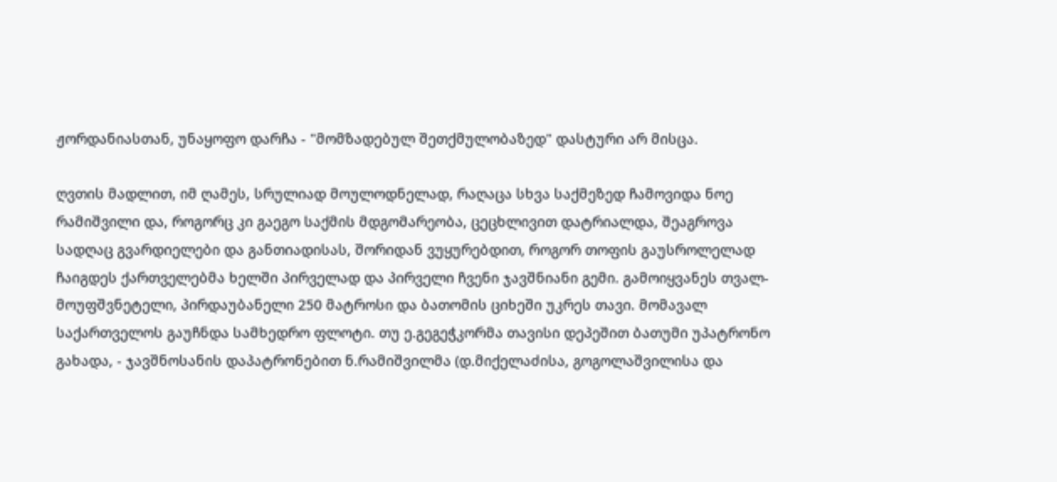ჟორდანიასთან, უნაყოფო დარჩა - "მომზადებულ შეთქმულობაზედ" დასტური არ მისცა.

ღვთის მადლით, იმ ღამეს, სრულიად მოულოდნელად, რაღაცა სხვა საქმეზედ ჩამოვიდა ნოე რამიშვილი და, როგორც კი გაეგო საქმის მდგომარეობა, ცეცხლივით დატრიალდა, შეაგროვა სადღაც გვარდიელები და განთიადისას, შორიდან ვუყურებდით, როგორ თოფის გაუსროლელად ჩაიგდეს ქართველებმა ხელში პირველად და პირველი ჩვენი ჯავშნიანი გემი. გამოიყვანეს თვალ-მოუფშვნეტელი, პირდაუბანელი 250 მატროსი და ბათომის ციხეში უკრეს თავი. მომავალ საქართველოს გაუჩნდა სამხედრო ფლოტი. თუ ე.გეგეჭკორმა თავისი დეპეშით ბათუმი უპატრონო გახადა, - ჯავშნოსანის დაპატრონებით ნ.რამიშვილმა (დ.მიქელაძისა, გოგოლაშვილისა და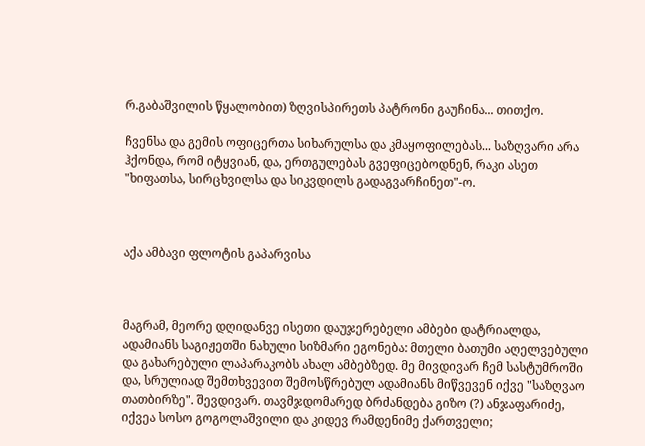რ.გაბაშვილის წყალობით) ზღვისპირეთს პატრონი გაუჩინა... თითქო.

ჩვენსა და გემის ოფიცერთა სიხარულსა და კმაყოფილებას... საზღვარი არა ჰქონდა, რომ იტყვიან, და, ერთგულებას გვეფიცებოდნენ, რაკი ასეთ "ხიფათსა, სირცხვილსა და სიკვდილს გადაგვარჩინეთ"-ო.



აქა ამბავი ფლოტის გაპარვისა



მაგრამ, მეორე დღიდანვე ისეთი დაუჯერებელი ამბები დატრიალდა, ადამიანს საგიჟეთში ნახული სიზმარი ეგონება: მთელი ბათუმი აღელვებული და გახარებული ლაპარაკობს ახალ ამბებზედ. მე მივდივარ ჩემ სასტუმროში და, სრულიად შემთხვევით შემოსწრებულ ადამიანს მიწვევენ იქვე "საზღვაო თათბირზე". შევდივარ. თავმჯდომარედ ბრძანდება გიზო (?) ანჯაფარიძე, იქვეა სოსო გოგოლაშვილი და კიდევ რამდენიმე ქართველი;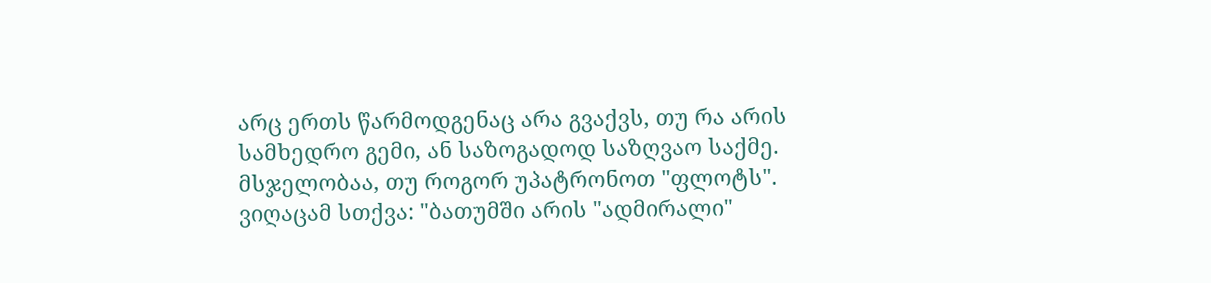არც ერთს წარმოდგენაც არა გვაქვს, თუ რა არის სამხედრო გემი, ან საზოგადოდ საზღვაო საქმე. მსჯელობაა, თუ როგორ უპატრონოთ "ფლოტს". ვიღაცამ სთქვა: "ბათუმში არის "ადმირალი"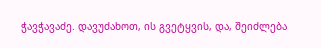ჭავჭავაძე. დავუძახოთ, ის გვეტყვის, და, შეიძლება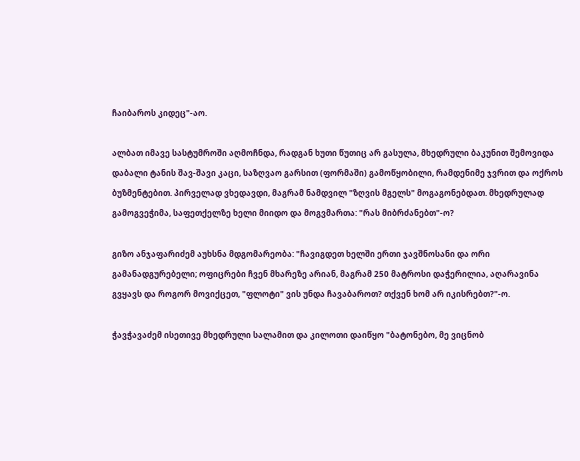ჩაიბაროს კიდეც"-აო.

ალბათ იმავე სასტუმროში აღმოჩნდა, რადგან ხუთი წუთიც არ გასულა, მხედრული ბაკუნით შემოვიდა დაბალი ტანის შავ-შავი კაცი, საზღვაო გარსით (ფორმაში) გამოწყობილი, რამდენიმე ჯვრით და ოქროს ბუზმენტებით. პირველად ვხედავდი, მაგრამ ნამდვილ "ზღვის მგელს" მოგაგონებდათ. მხედრულად გამოგვეჭიმა, საფეთქელზე ხელი მიიდო და მოგვმართა: "რას მიბრძანებთ"-ო?

გიზო ანჯაფარიძემ აუხსნა მდგომარეობა: "ჩავიგდეთ ხელში ერთი ჯავშნოსანი და ორი გამანადგურებელი; ოფიცრები ჩვენ მხარეზე არიან, მაგრამ 250 მატროსი დაჭერილია, აღარავინა გვყავს და როგორ მოვიქცეთ, "ფლოტი" ვის უნდა ჩავაბაროთ? თქვენ ხომ არ იკისრებთ?"-ო.

ჭავჭავაძემ ისეთივე მხედრული სალამით და კილოთი დაიწყო "ბატონებო, მე ვიცნობ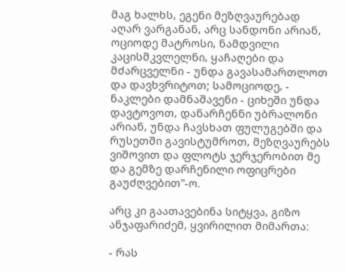მაგ ხალხს, ეგენი მეზღვაურებად აღარ ვარგანან, არც სანდონი არიან, ოციოდე მატროსი, ნამდვილი კაცისმკვლელნი, ყაჩაღები და მძარცველნი - უნდა გავასამართლოთ და დავხვრიტოთ; სამოციოდე, - ნაკლები დამნაშავენი - ციხეში უნდა დავტოვოთ, დანარჩენნი უბრალონი არიან, უნდა ჩავსხათ ფულუგებში და რუსეთში გავისტუმროთ, მეზღვაურებს ვიშოვით და ფლოტს ჯერჯერობით მე და გემზე დარჩენილი ოფიცრები გაუძღვებით"-ო.

არც კი გაათავებინა სიტყვა, გიზო ანჯაფარიძემ, ყვირილით მიმართა:

- რას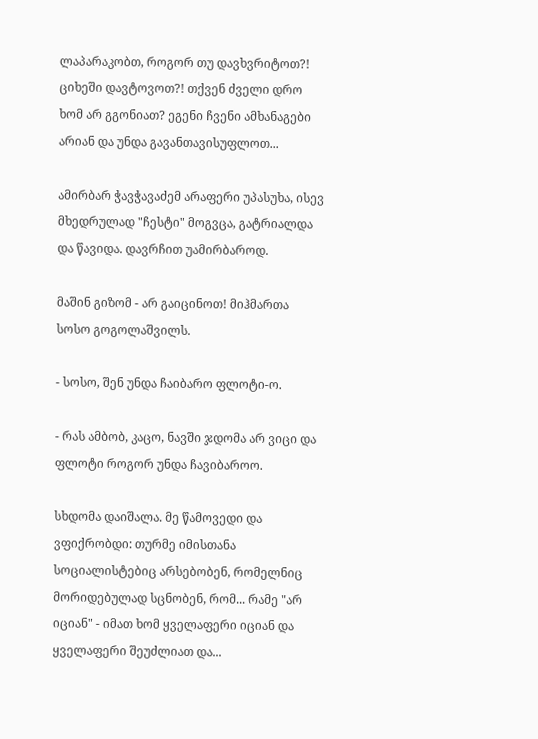ლაპარაკობთ, როგორ თუ დავხვრიტოთ?! ციხეში დავტოვოთ?! თქვენ ძველი დრო ხომ არ გგონიათ? ეგენი ჩვენი ამხანაგები არიან და უნდა გავანთავისუფლოთ...

ამირბარ ჭავჭავაძემ არაფერი უპასუხა, ისევ მხედრულად "ჩესტი" მოგვცა, გატრიალდა და წავიდა. დავრჩით უამირბაროდ.

მაშინ გიზომ - არ გაიცინოთ! მიჰმართა სოსო გოგოლაშვილს.

- სოსო, შენ უნდა ჩაიბარო ფლოტი-ო.

- რას ამბობ, კაცო, ნავში ჯდომა არ ვიცი და ფლოტი როგორ უნდა ჩავიბაროო.

სხდომა დაიშალა. მე წამოვედი და ვფიქრობდი: თურმე იმისთანა სოციალისტებიც არსებობენ, რომელნიც მორიდებულად სცნობენ, რომ... რამე "არ იციან" - იმათ ხომ ყველაფერი იციან და ყველაფერი შეუძლიათ და...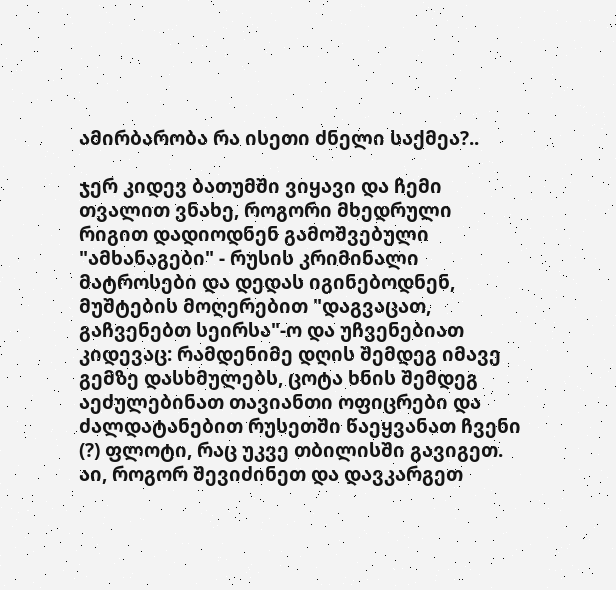ამირბარობა რა ისეთი ძნელი საქმეა?..

ჯერ კიდევ ბათუმში ვიყავი და ჩემი თვალით ვნახე, როგორი მხედრული რიგით დადიოდნენ გამოშვებული "ამხანაგები" - რუსის კრიმინალი მატროსები და დედას იგინებოდნენ, მუშტების მოღერებით "დაგვაცათ, გაჩვენებთ სეირსა"-ო და უჩვენებიათ კიდევაც: რამდენიმე დღის შემდეგ იმავე გემზე დასხმულებს, ცოტა ხნის შემდეგ აეძულებინათ თავიანთი ოფიცრები და ძალდატანებით რუსეთში წაეყვანათ ჩვენი (?) ფლოტი, რაც უკვე თბილისში გავიგეთ. აი, როგორ შევიძინეთ და დავკარგეთ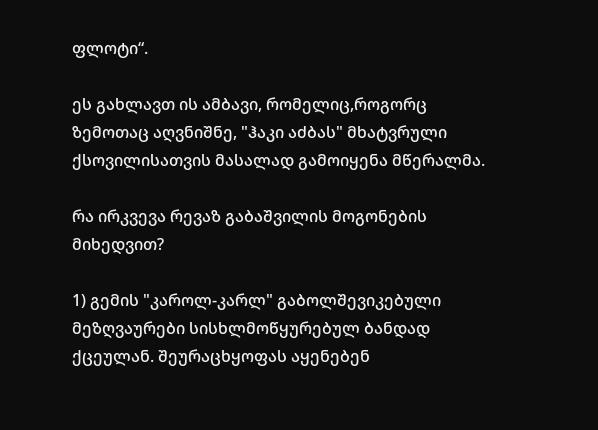ფლოტი“.

ეს გახლავთ ის ამბავი, რომელიც,როგორც ზემოთაც აღვნიშნე, "ჰაკი აძბას" მხატვრული ქსოვილისათვის მასალად გამოიყენა მწერალმა.

რა ირკვევა რევაზ გაბაშვილის მოგონების მიხედვით?

1) გემის "კაროლ-კარლ" გაბოლშევიკებული მეზღვაურები სისხლმოწყურებულ ბანდად ქცეულან. შეურაცხყოფას აყენებენ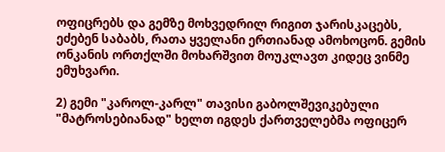ოფიცრებს და გემზე მოხვედრილ რიგით ჯარისკაცებს, ეძებენ საბაბს, რათა ყველანი ერთიანად ამოხოცონ. გემის ონკანის ორთქლში მოხარშვით მოუკლავთ კიდეც ვინმე ემუხვარი.

2) გემი "კაროლ-კარლ" თავისი გაბოლშევიკებული "მატროსებიანად" ხელთ იგდეს ქართველებმა ოფიცერ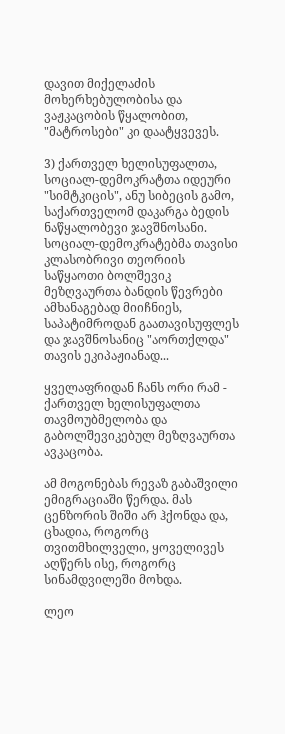დავით მიქელაძის მოხერხებულობისა და ვაჟკაცობის წყალობით, "მატროსები" კი დაატყვევეს.

3) ქართველ ხელისუფალთა, სოციალ-დემოკრატთა იდეური "სიმტკიცის", ანუ სიბეცის გამო, საქართველომ დაკარგა ბედის ნაწყალობევი ჯავშნოსანი. სოციალ-დემოკრატებმა თავისი კლასობრივი თეორიის საწყაოთი ბოლშევიკ მეზღვაურთა ბანდის წევრები ამხანაგებად მიიჩნიეს, საპატიმროდან გაათავისუფლეს და ჯავშნოსანიც "აორთქლდა" თავის ეკიპაჟიანად...

ყველაფრიდან ჩანს ორი რამ - ქართველ ხელისუფალთა თავმოუბმელობა და გაბოლშევიკებულ მეზღვაურთა ავკაცობა.

ამ მოგონებას რევაზ გაბაშვილი ემიგრაციაში წერდა. მას ცენზორის შიში არ ჰქონდა და, ცხადია, როგორც თვითმხილველი, ყოველივეს აღწერს ისე, როგორც სინამდვილეში მოხდა.

ლეო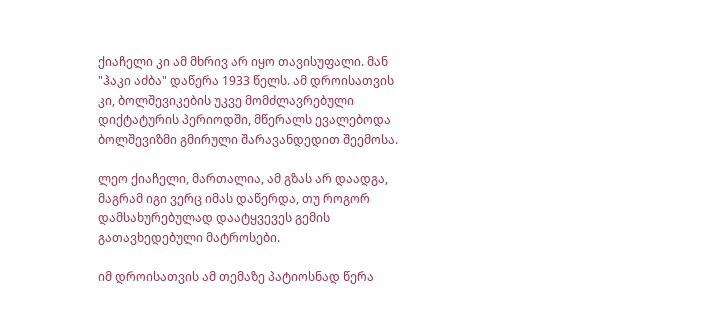ქიაჩელი კი ამ მხრივ არ იყო თავისუფალი. მან "ჰაკი აძბა" დაწერა 1933 წელს. ამ დროისათვის კი, ბოლშევიკების უკვე მომძლავრებული დიქტატურის პერიოდში, მწერალს ევალებოდა ბოლშევიზმი გმირული შარავანდედით შეემოსა.

ლეო ქიაჩელი, მართალია, ამ გზას არ დაადგა, მაგრამ იგი ვერც იმას დაწერდა, თუ როგორ დამსახურებულად დაატყვევეს გემის გათავხედებული მატროსები.

იმ დროისათვის ამ თემაზე პატიოსნად წერა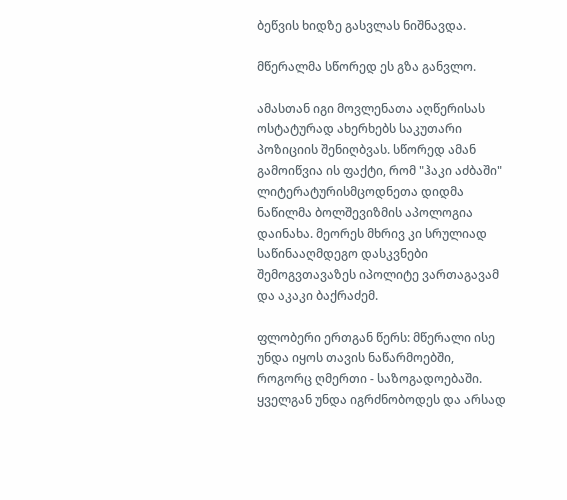ბეწვის ხიდზე გასვლას ნიშნავდა.

მწერალმა სწორედ ეს გზა განვლო.

ამასთან იგი მოვლენათა აღწერისას ოსტატურად ახერხებს საკუთარი პოზიციის შენიღბვას. სწორედ ამან გამოიწვია ის ფაქტი, რომ "ჰაკი აძბაში" ლიტერატურისმცოდნეთა დიდმა ნაწილმა ბოლშევიზმის აპოლოგია დაინახა. მეორეს მხრივ კი სრულიად საწინააღმდეგო დასკვნები შემოგვთავაზეს იპოლიტე ვართაგავამ და აკაკი ბაქრაძემ.

ფლობერი ერთგან წერს: მწერალი ისე უნდა იყოს თავის ნაწარმოებში, როგორც ღმერთი - საზოგადოებაში. ყველგან უნდა იგრძნობოდეს და არსად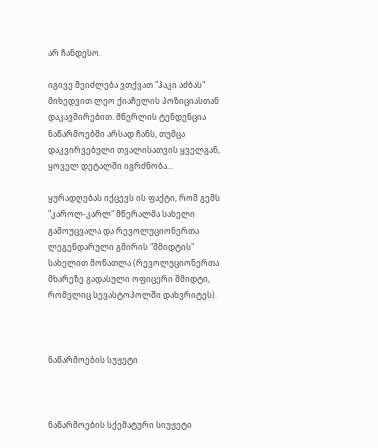არ ჩანდესო.

იგივე შეიძლება ვთქვათ "ჰაკი აძბას" მიხედვით ლეო ქიაჩელის პოზიციასთან დაკავშირებით. მწერლის ტენდენცია ნაწარმოებში არსად ჩანს, თუმცა დაკვირვებული თვალისათვის ყველგან, ყოველ დეტალში იგრძნობა...

ყურადღებას იქცევს ის ფაქტი, რომ გემს "კაროლ-კარლ" მწერალმა სახელი გამოუცვალა და რევოლუციონერთა ლეგენდარული გმირის "შმიდტის" სახელით მონათლა (რევოლუციონერთა მხარეზე გადასული ოფიცერი შმიდტი, რომელიც სევასტოპოლში დახვრიტეს).



ნაწარმოების სუჟეტი



ნაწარმოების სქემატური სიუჟეტი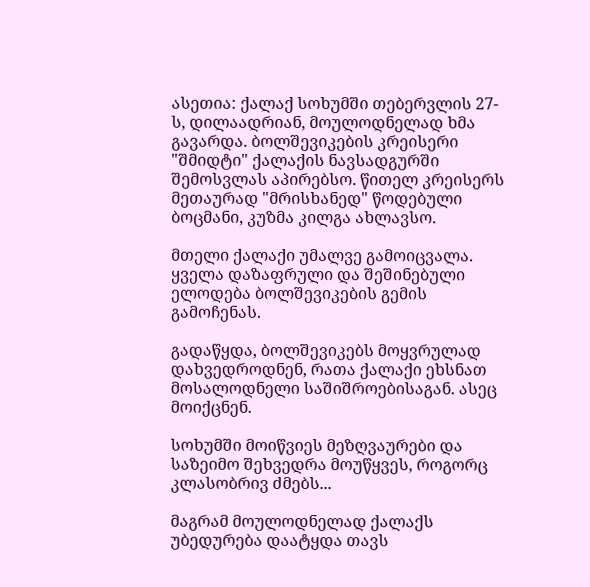ასეთია: ქალაქ სოხუმში თებერვლის 27-ს, დილაადრიან, მოულოდნელად ხმა გავარდა. ბოლშევიკების კრეისერი "შმიდტი" ქალაქის ნავსადგურში შემოსვლას აპირებსო. წითელ კრეისერს მეთაურად "მრისხანედ" წოდებული ბოცმანი, კუზმა კილგა ახლავსო.

მთელი ქალაქი უმალვე გამოიცვალა. ყველა დაზაფრული და შეშინებული ელოდება ბოლშევიკების გემის გამოჩენას.

გადაწყდა, ბოლშევიკებს მოყვრულად დახვედროდნენ, რათა ქალაქი ეხსნათ მოსალოდნელი საშიშროებისაგან. ასეც მოიქცნენ.

სოხუმში მოიწვიეს მეზღვაურები და საზეიმო შეხვედრა მოუწყვეს, როგორც კლასობრივ ძმებს...

მაგრამ მოულოდნელად ქალაქს უბედურება დაატყდა თავს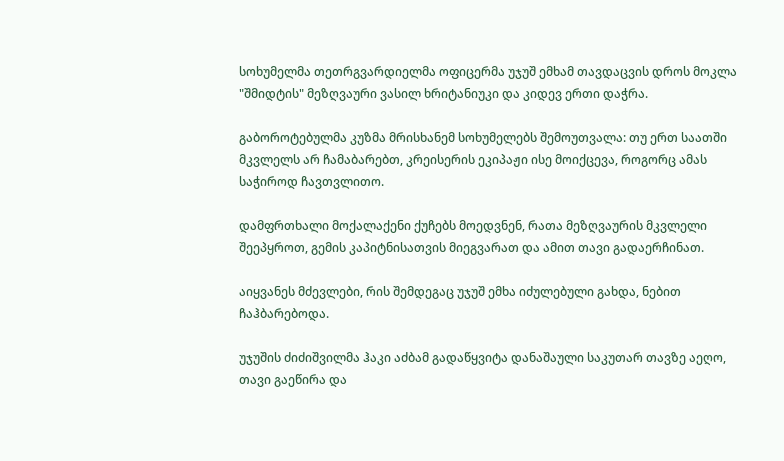სოხუმელმა თეთრგვარდიელმა ოფიცერმა უჯუშ ემხამ თავდაცვის დროს მოკლა "შმიდტის" მეზღვაური ვასილ ხრიტანიუკი და კიდევ ერთი დაჭრა.

გაბოროტებულმა კუზმა მრისხანემ სოხუმელებს შემოუთვალა: თუ ერთ საათში მკვლელს არ ჩამაბარებთ, კრეისერის ეკიპაჟი ისე მოიქცევა, როგორც ამას საჭიროდ ჩავთვლითო.

დამფრთხალი მოქალაქენი ქუჩებს მოედვნენ, რათა მეზღვაურის მკვლელი შეეპყროთ, გემის კაპიტნისათვის მიეგვარათ და ამით თავი გადაერჩინათ.

აიყვანეს მძევლები, რის შემდეგაც უჯუშ ემხა იძულებული გახდა, ნებით ჩაჰბარებოდა.

უჯუშის ძიძიშვილმა ჰაკი აძბამ გადაწყვიტა დანაშაული საკუთარ თავზე აეღო, თავი გაეწირა და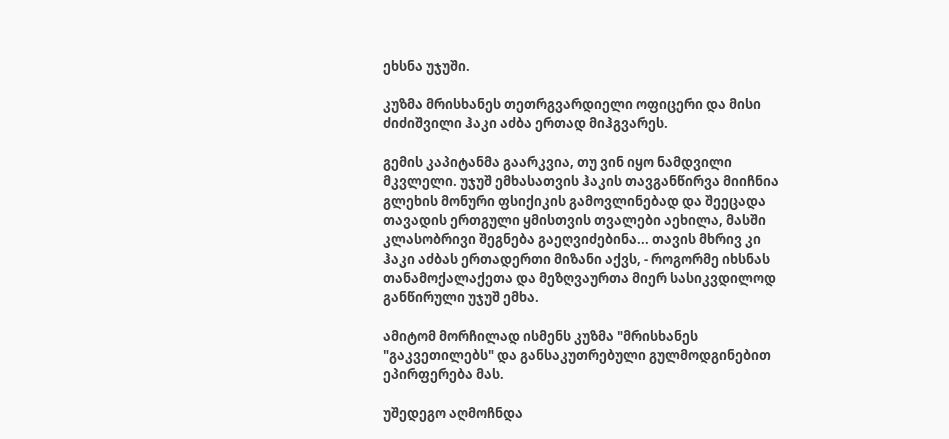ეხსნა უჯუში.

კუზმა მრისხანეს თეთრგვარდიელი ოფიცერი და მისი ძიძიშვილი ჰაკი აძბა ერთად მიჰგვარეს.

გემის კაპიტანმა გაარკვია, თუ ვინ იყო ნამდვილი მკვლელი. უჯუშ ემხასათვის ჰაკის თავგანწირვა მიიჩნია გლეხის მონური ფსიქიკის გამოვლინებად და შეეცადა თავადის ერთგული ყმისთვის თვალები აეხილა, მასში კლასობრივი შეგნება გაეღვიძებინა... თავის მხრივ კი ჰაკი აძბას ერთადერთი მიზანი აქვს, - როგორმე იხსნას თანამოქალაქეთა და მეზღვაურთა მიერ სასიკვდილოდ განწირული უჯუშ ემხა.

ამიტომ მორჩილად ისმენს კუზმა "მრისხანეს "გაკვეთილებს" და განსაკუთრებული გულმოდგინებით ეპირფერება მას.

უშედეგო აღმოჩნდა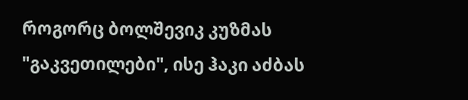როგორც ბოლშევიკ კუზმას "გაკვეთილები", ისე ჰაკი აძბას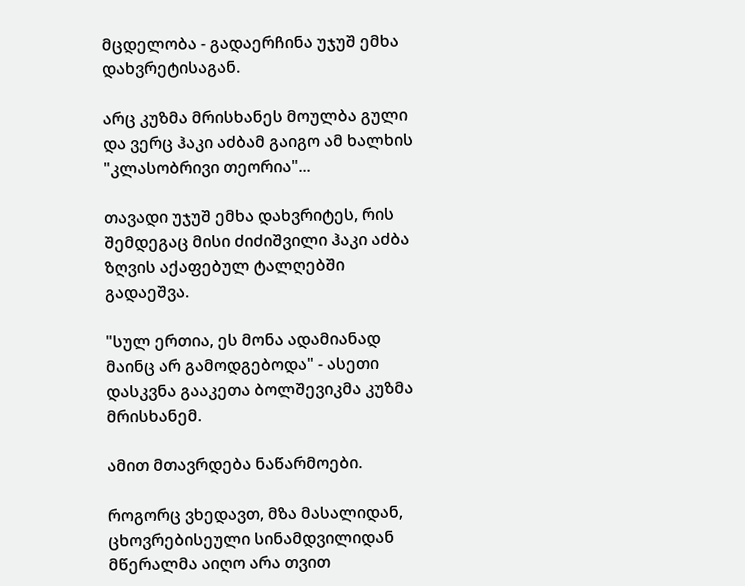მცდელობა - გადაერჩინა უჯუშ ემხა დახვრეტისაგან.

არც კუზმა მრისხანეს მოულბა გული და ვერც ჰაკი აძბამ გაიგო ამ ხალხის "კლასობრივი თეორია"...

თავადი უჯუშ ემხა დახვრიტეს, რის შემდეგაც მისი ძიძიშვილი ჰაკი აძბა ზღვის აქაფებულ ტალღებში გადაეშვა.

"სულ ერთია, ეს მონა ადამიანად მაინც არ გამოდგებოდა" - ასეთი დასკვნა გააკეთა ბოლშევიკმა კუზმა მრისხანემ.

ამით მთავრდება ნაწარმოები.

როგორც ვხედავთ, მზა მასალიდან, ცხოვრებისეული სინამდვილიდან მწერალმა აიღო არა თვით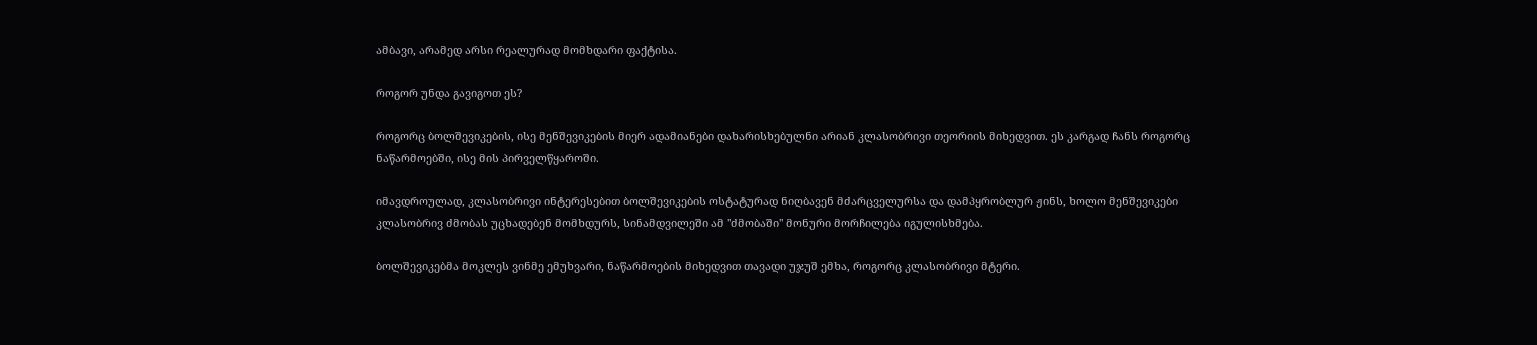ამბავი, არამედ არსი რეალურად მომხდარი ფაქტისა.

როგორ უნდა გავიგოთ ეს?

როგორც ბოლშევიკების, ისე მენშევიკების მიერ ადამიანები დახარისხებულნი არიან კლასობრივი თეორიის მიხედვით. ეს კარგად ჩანს როგორც ნაწარმოებში, ისე მის პირველწყაროში.

იმავდროულად, კლასობრივი ინტერესებით ბოლშევიკების ოსტატურად ნიღბავენ მძარცველურსა და დამპყრობლურ ჟინს, ხოლო მენშევიკები კლასობრივ ძმობას უცხადებენ მომხდურს, სინამდვილეში ამ "ძმობაში" მონური მორჩილება იგულისხმება.

ბოლშევიკებმა მოკლეს ვინმე ემუხვარი, ნაწარმოების მიხედვით თავადი უჯუშ ემხა, როგორც კლასობრივი მტერი.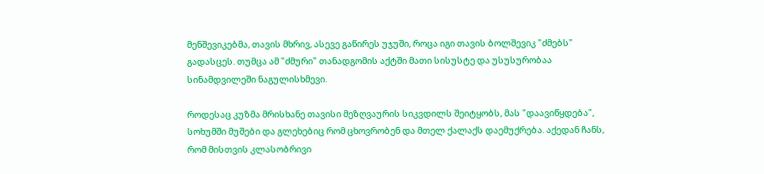მენშევიკებმა, თავის მხრივ, ასევე გაწირეს უჯუში, როცა იგი თავის ბოლშევიკ "ძმებს" გადასცეს. თუმცა ამ "ძმური" თანადგომის აქტში მათი სისუსტე და უსუსურობაა სინამდვილეში ნაგულისხმევი.

როდესაც კუზმა მრისხანე თავისი მეზღვაურის სიკვდილს შეიტყობს, მას "დაავიწყდება", სოხუმში მუშები და გლეხებიც რომ ცხოვრობენ და მთელ ქალაქს დაემუქრება. აქედან ჩანს, რომ მისთვის კლასობრივი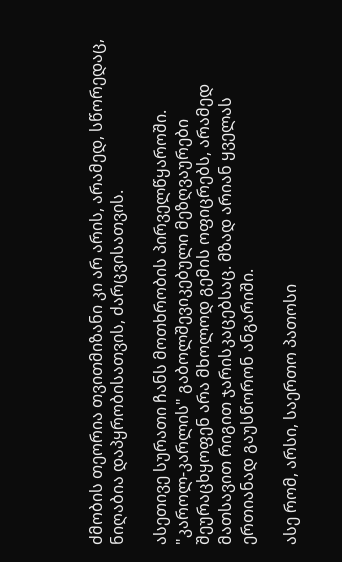ძმობის თეორია თვითმიზანი კი არ არის, არამედ, სწორედაც, ნიღაბია დაპყრობისათვის, ძარცვისათვის.

ასეთივე სურათი ჩანს მოთხრობის პირველწყაროში. "კაროლ-კარლის" გაბოლშევიკებული მეზღვაურები შეურაცხყოფენ არა მხოლოდ გემის ოფიცრებს, არამედ მათსავით რიგით ჯარისკაცებსაც. მზად არიან ყველას ერთიანად გაუსწორონ ანგარიში.

ასე რომ, არსი, საერთო პათოსი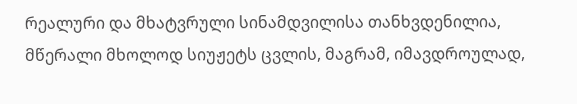რეალური და მხატვრული სინამდვილისა თანხვდენილია, მწერალი მხოლოდ სიუჟეტს ცვლის, მაგრამ, იმავდროულად,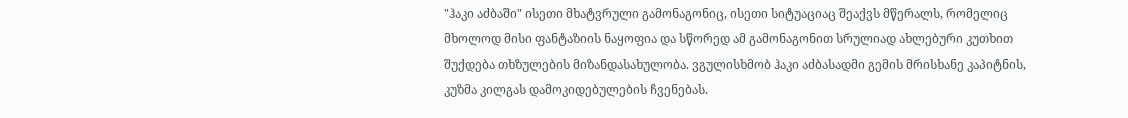"ჰაკი აძბაში" ისეთი მხატვრული გამონაგონიც, ისეთი სიტუაციაც შეაქვს მწერალს, რომელიც მხოლოდ მისი ფანტაზიის ნაყოფია და სწორედ ამ გამონაგონით სრულიად ახლებური კუთხით შუქდება თხზულების მიზანდასახულობა. ვგულისხმობ ჰაკი აძბასადმი გემის მრისხანე კაპიტნის, კუზმა კილგას დამოკიდებულების ჩვენებას.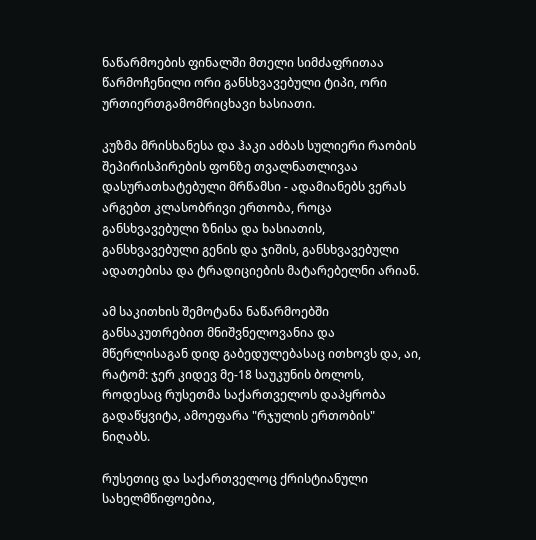ნაწარმოების ფინალში მთელი სიმძაფრითაა წარმოჩენილი ორი განსხვავებული ტიპი, ორი ურთიერთგამომრიცხავი ხასიათი.

კუზმა მრისხანესა და ჰაკი აძბას სულიერი რაობის შეპირისპირების ფონზე თვალნათლივაა დასურათხატებული მრწამსი - ადამიანებს ვერას არგებთ კლასობრივი ერთობა, როცა განსხვავებული ზნისა და ხასიათის,  განსხვავებული გენის და ჯიშის, განსხვავებული ადათებისა და ტრადიციების მატარებელნი არიან.

ამ საკითხის შემოტანა ნაწარმოებში განსაკუთრებით მნიშვნელოვანია და მწერლისაგან დიდ გაბედულებასაც ითხოვს და, აი, რატომ: ჯერ კიდევ მე-18 საუკუნის ბოლოს, როდესაც რუსეთმა საქართველოს დაპყრობა გადაწყვიტა, ამოეფარა "რჯულის ერთობის" ნიღაბს.

რუსეთიც და საქართველოც ქრისტიანული სახელმწიფოებია,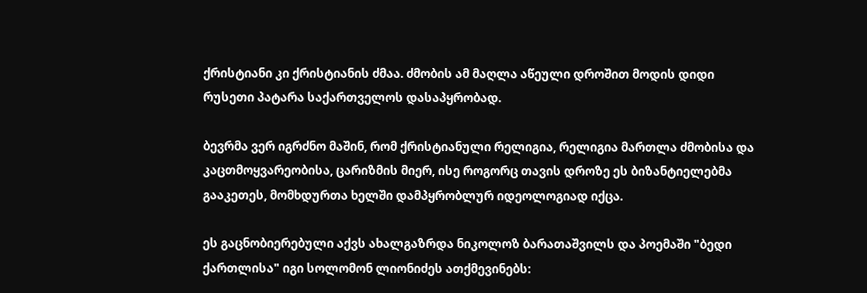ქრისტიანი კი ქრისტიანის ძმაა. ძმობის ამ მაღლა აწეული დროშით მოდის დიდი რუსეთი პატარა საქართველოს დასაპყრობად.

ბევრმა ვერ იგრძნო მაშინ, რომ ქრისტიანული რელიგია, რელიგია მართლა ძმობისა და კაცთმოყვარეობისა, ცარიზმის მიერ, ისე როგორც თავის დროზე ეს ბიზანტიელებმა გააკეთეს, მომხდურთა ხელში დამპყრობლურ იდეოლოგიად იქცა.

ეს გაცნობიერებული აქვს ახალგაზრდა ნიკოლოზ ბარათაშვილს და პოემაში "ბედი ქართლისა" იგი სოლომონ ლიონიძეს ათქმევინებს: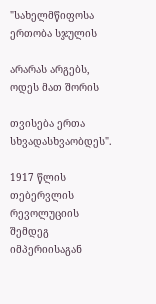"სახელმწიფოსა ერთობა სჯულის

არარას არგებს, ოდეს მათ შორის

თვისება ერთა სხვადასხვაობდეს".

1917 წლის თებერვლის რევოლუციის შემდეგ იმპერიისაგან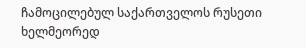ჩამოცილებულ საქართველოს რუსეთი ხელმეორედ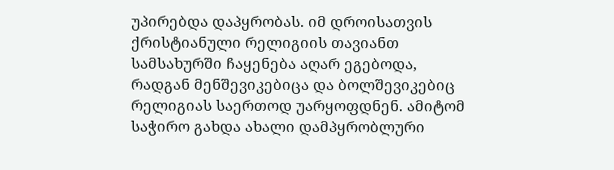უპირებდა დაპყრობას. იმ დროისათვის ქრისტიანული რელიგიის თავიანთ სამსახურში ჩაყენება აღარ ეგებოდა, რადგან მენშევიკებიცა და ბოლშევიკებიც რელიგიას საერთოდ უარყოფდნენ. ამიტომ საჭირო გახდა ახალი დამპყრობლური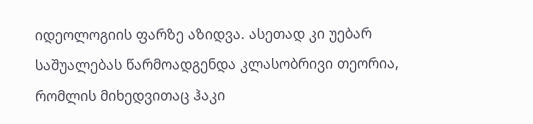იდეოლოგიის ფარზე აზიდვა. ასეთად კი უებარ საშუალებას წარმოადგენდა კლასობრივი თეორია, რომლის მიხედვითაც ჰაკი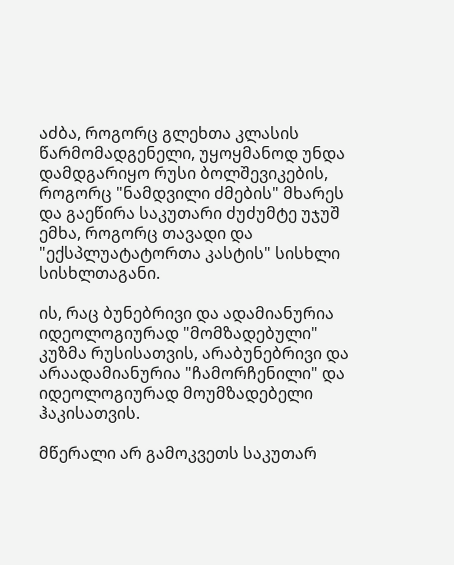აძბა, როგორც გლეხთა კლასის წარმომადგენელი, უყოყმანოდ უნდა დამდგარიყო რუსი ბოლშევიკების, როგორც "ნამდვილი ძმების" მხარეს და გაეწირა საკუთარი ძუძუმტე უჯუშ ემხა, როგორც თავადი და "ექსპლუატატორთა კასტის" სისხლი სისხლთაგანი.

ის, რაც ბუნებრივი და ადამიანურია იდეოლოგიურად "მომზადებული" კუზმა რუსისათვის, არაბუნებრივი და არაადამიანურია "ჩამორჩენილი" და იდეოლოგიურად მოუმზადებელი ჰაკისათვის.

მწერალი არ გამოკვეთს საკუთარ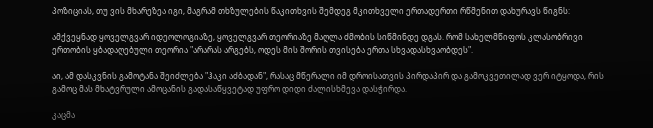პოზიციას, თუ ვის მხარეზეა იგი, მაგრამ თხზულების წაკითხვის შემდეგ მკითხველი ერთადერთი რწმენით დახურავს წიგნს:

ამქვეყნად ყოველგვარ იდეოლოგიაზე, ყოველგვარ თეორიაზე მაღლა ძმობის სიწმინდე დგას. რომ სახელმწიფოს კლასობრივი ერთობის ყბადაღებული თეორია "არარას არგებს, ოდეს მის შორის თვისება ერთა სხვადასხვაობდეს".

აი, ამ დასკვნის გამოტანა შეიძლება "ჰაკი აძბადან", რასაც მწერალი იმ დროისათვის პირდაპირ და გამოკვეთილად ვერ იტყოდა, რის გამოც მას მხატვრული ამოცანის გადასაწყვეტად უფრო დიდი ძალისხმევა დასჭირდა.

კაცმა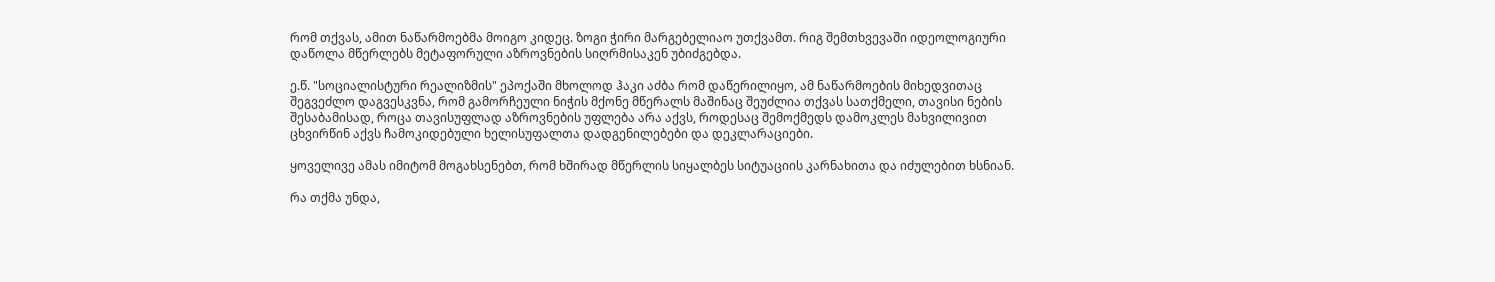რომ თქვას, ამით ნაწარმოებმა მოიგო კიდეც. ზოგი ჭირი მარგებელიაო უთქვამთ. რიგ შემთხვევაში იდეოლოგიური დაწოლა მწერლებს მეტაფორული აზროვნების სიღრმისაკენ უბიძგებდა.

ე.წ. "სოციალისტური რეალიზმის" ეპოქაში მხოლოდ ჰაკი აძბა რომ დაწერილიყო, ამ ნაწარმოების მიხედვითაც შეგვეძლო დაგვესკვნა, რომ გამორჩეული ნიჭის მქონე მწერალს მაშინაც შეუძლია თქვას სათქმელი, თავისი ნების შესაბამისად, როცა თავისუფლად აზროვნების უფლება არა აქვს, როდესაც შემოქმედს დამოკლეს მახვილივით ცხვირწინ აქვს ჩამოკიდებული ხელისუფალთა დადგენილებები და დეკლარაციები.

ყოველივე ამას იმიტომ მოგახსენებთ, რომ ხშირად მწერლის სიყალბეს სიტუაციის კარნახითა და იძულებით ხსნიან.

რა თქმა უნდა,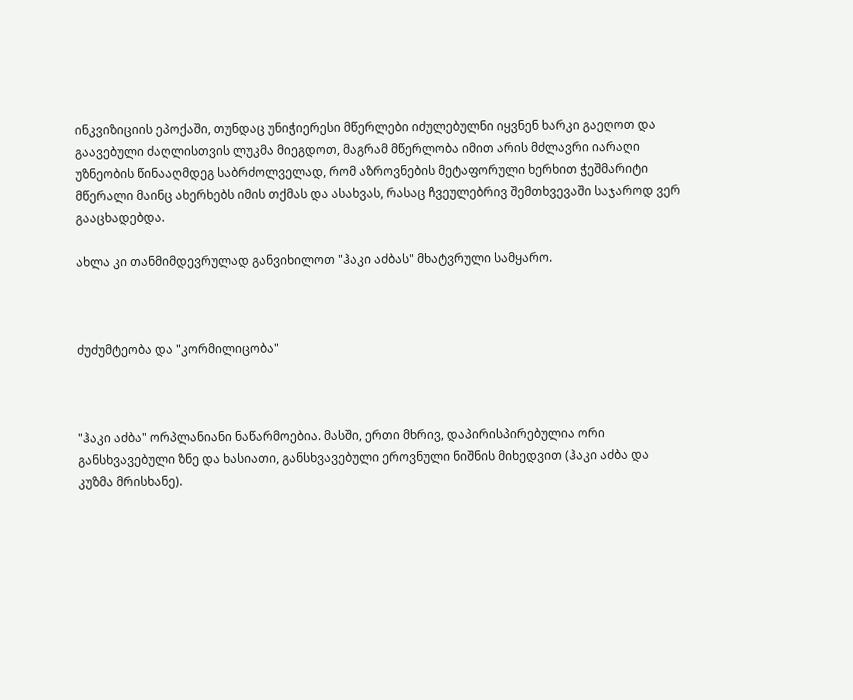ინკვიზიციის ეპოქაში, თუნდაც უნიჭიერესი მწერლები იძულებულნი იყვნენ ხარკი გაეღოთ და გაავებული ძაღლისთვის ლუკმა მიეგდოთ, მაგრამ მწერლობა იმით არის მძლავრი იარაღი უზნეობის წინააღმდეგ საბრძოლველად, რომ აზროვნების მეტაფორული ხერხით ჭეშმარიტი მწერალი მაინც ახერხებს იმის თქმას და ასახვას, რასაც ჩვეულებრივ შემთხვევაში საჯაროდ ვერ გააცხადებდა.

ახლა კი თანმიმდევრულად განვიხილოთ "ჰაკი აძბას" მხატვრული სამყარო.



ძუძუმტეობა და "კორმილიცობა"



"ჰაკი აძბა" ორპლანიანი ნაწარმოებია. მასში, ერთი მხრივ, დაპირისპირებულია ორი განსხვავებული ზნე და ხასიათი, განსხვავებული ეროვნული ნიშნის მიხედვით (ჰაკი აძბა და კუზმა მრისხანე).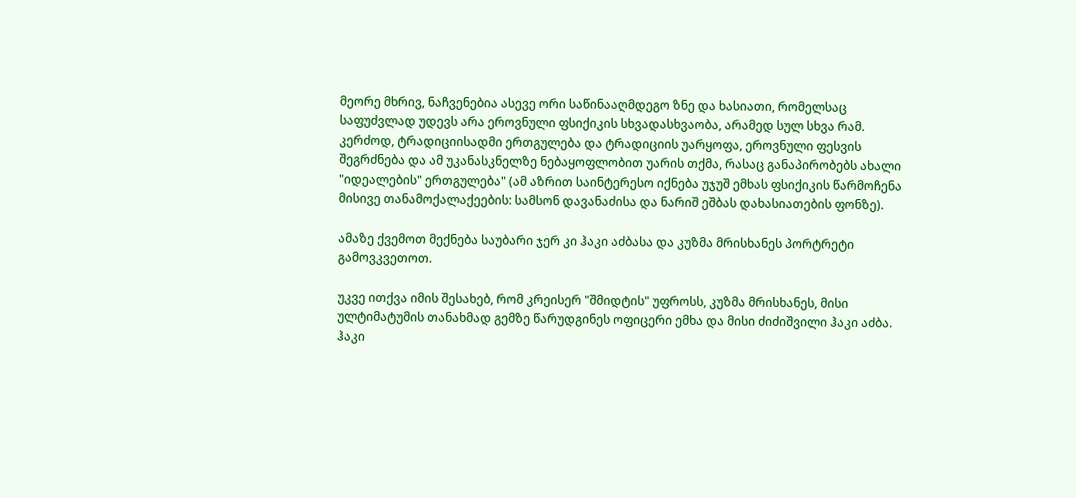მეორე მხრივ, ნაჩვენებია ასევე ორი საწინააღმდეგო ზნე და ხასიათი, რომელსაც საფუძვლად უდევს არა ეროვნული ფსიქიკის სხვადასხვაობა, არამედ სულ სხვა რამ. კერძოდ, ტრადიციისადმი ერთგულება და ტრადიციის უარყოფა, ეროვნული ფესვის შეგრძნება და ამ უკანასკნელზე ნებაყოფლობით უარის თქმა, რასაც განაპირობებს ახალი "იდეალების" ერთგულება" (ამ აზრით საინტერესო იქნება უჯუშ ემხას ფსიქიკის წარმოჩენა მისივე თანამოქალაქეების: სამსონ დავანაძისა და ნარიშ ეშბას დახასიათების ფონზე).

ამაზე ქვემოთ მექნება საუბარი ჯერ კი ჰაკი აძბასა და კუზმა მრისხანეს პორტრეტი გამოვკვეთოთ.

უკვე ითქვა იმის შესახებ, რომ კრეისერ "შმიდტის" უფროსს, კუზმა მრისხანეს, მისი ულტიმატუმის თანახმად გემზე წარუდგინეს ოფიცერი ემხა და მისი ძიძიშვილი ჰაკი აძბა. ჰაკი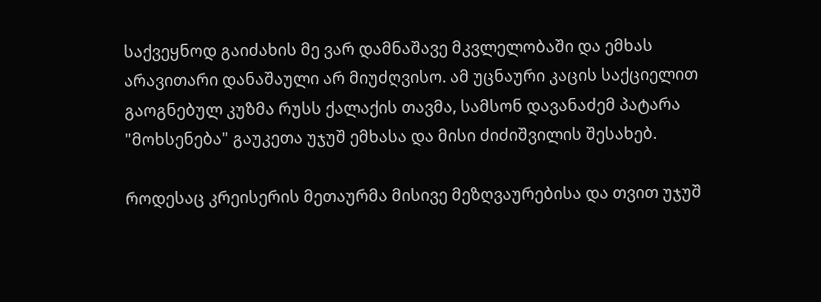საქვეყნოდ გაიძახის მე ვარ დამნაშავე მკვლელობაში და ემხას არავითარი დანაშაული არ მიუძღვისო. ამ უცნაური კაცის საქციელით გაოგნებულ კუზმა რუსს ქალაქის თავმა, სამსონ დავანაძემ პატარა "მოხსენება" გაუკეთა უჯუშ ემხასა და მისი ძიძიშვილის შესახებ.

როდესაც კრეისერის მეთაურმა მისივე მეზღვაურებისა და თვით უჯუშ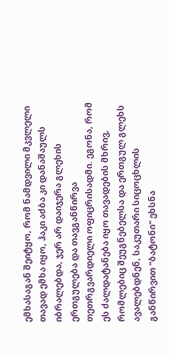ემხასაგან შეიტყო, რომ ნამდვილი მკვლელი თავად ემხა იყო, ჰაკი აძბა კი დანაშაულს იბრალებდა, ჯერ არ დაიჯერა გლეხის ერთგულება და თავგანწირვა თეთრგვარდიელი ოფიცრისადმი. ეგონა, რომ ეს ძალდატანება იყო თავადების მხრივ, რომლებიც შეუგნებელსა და ერთგულ გლეხს ავალებდნენ, საკუთარი სიცოცხლის განწირვით "ბატონი" ეხსნა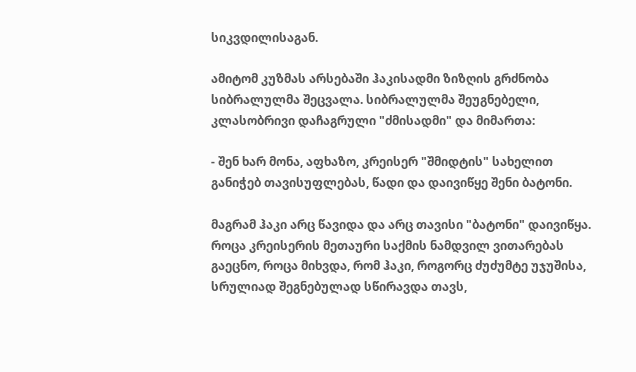სიკვდილისაგან.

ამიტომ კუზმას არსებაში ჰაკისადმი ზიზღის გრძნობა სიბრალულმა შეცვალა. სიბრალულმა შეუგნებელი, კლასობრივი დაჩაგრული "ძმისადმი" და მიმართა:

- შენ ხარ მონა, აფხაზო, კრეისერ "შმიდტის" სახელით განიჭებ თავისუფლებას, წადი და დაივიწყე შენი ბატონი.

მაგრამ ჰაკი არც წავიდა და არც თავისი "ბატონი" დაივიწყა. როცა კრეისერის მეთაური საქმის ნამდვილ ვითარებას გაეცნო, როცა მიხვდა, რომ ჰაკი, როგორც ძუძუმტე უჯუშისა, სრულიად შეგნებულად სწირავდა თავს,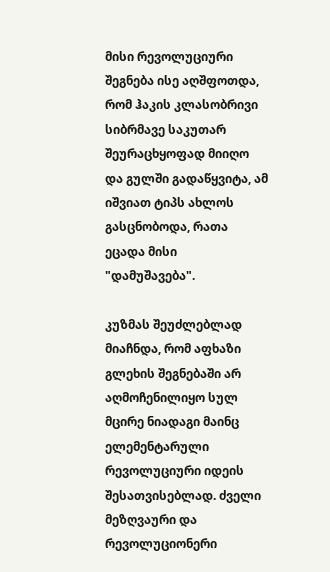მისი რევოლუციური შეგნება ისე აღშფოთდა, რომ ჰაკის კლასობრივი სიბრმავე საკუთარ შეურაცხყოფად მიიღო და გულში გადაწყვიტა, ამ იშვიათ ტიპს ახლოს გასცნობოდა, რათა ეცადა მისი "დამუშავება".

კუზმას შეუძლებლად მიაჩნდა, რომ აფხაზი გლეხის შეგნებაში არ აღმოჩენილიყო სულ მცირე ნიადაგი მაინც ელემენტარული რევოლუციური იდეის შესათვისებლად. ძველი მეზღვაური და რევოლუციონერი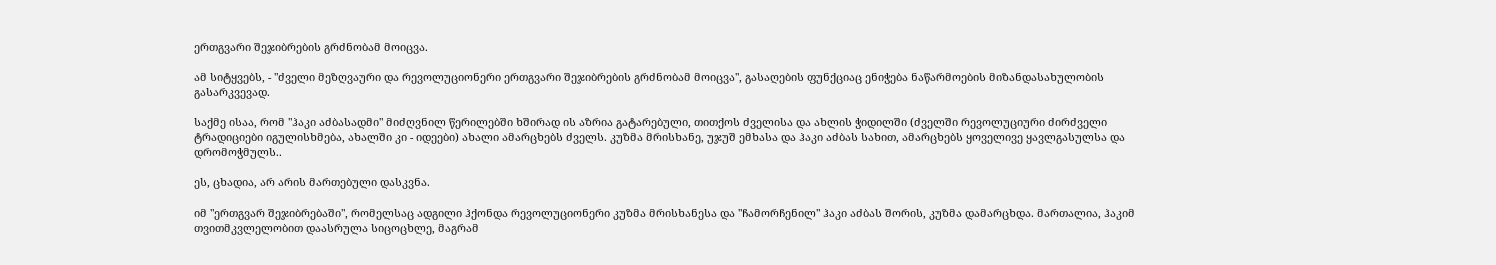ერთგვარი შეჯიბრების გრძნობამ მოიცვა.

ამ სიტყვებს, - "ძველი მეზღვაური და რევოლუციონერი ერთგვარი შეჯიბრების გრძნობამ მოიცვა", გასაღების ფუნქციაც ენიჭება ნაწარმოების მიზანდასახულობის გასარკვევად.

საქმე ისაა, რომ "ჰაკი აძბასადმი" მიძღვნილ წერილებში ხშირად ის აზრია გატარებული, თითქოს ძველისა და ახლის ჭიდილში (ძველში რევოლუციური ძირძველი ტრადიციები იგულისხმება, ახალში კი - იდეები) ახალი ამარცხებს ძველს. კუზმა მრისხანე, უჯუშ ემხასა და ჰაკი აძბას სახით, ამარცხებს ყოველივე ყავლგასულსა და დრომოჭმულს..

ეს, ცხადია, არ არის მართებული დასკვნა.

იმ "ერთგვარ შეჯიბრებაში", რომელსაც ადგილი ჰქონდა რევოლუციონერი კუზმა მრისხანესა და "ჩამორჩენილ" ჰაკი აძბას შორის, კუზმა დამარცხდა. მართალია, ჰაკიმ თვითმკვლელობით დაასრულა სიცოცხლე, მაგრამ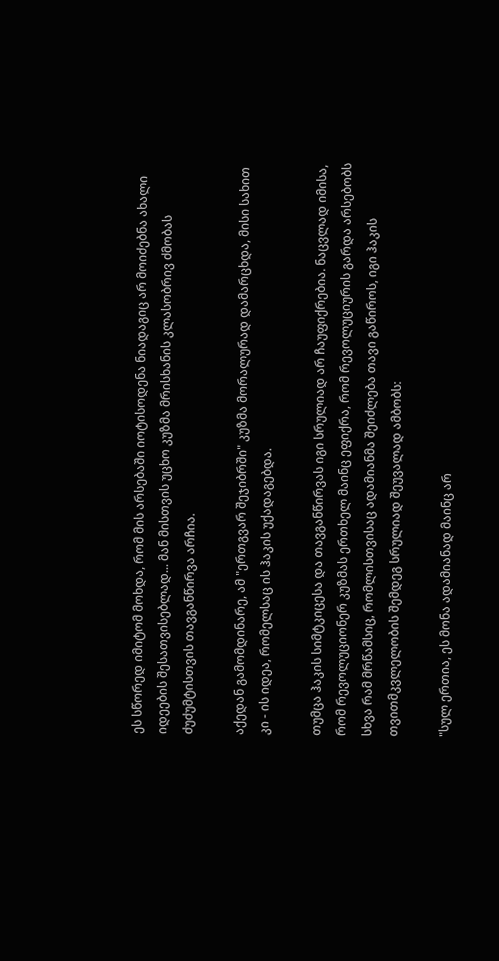ეს სწორედ იმიტომ მოხდა, რომ მის არსებაში იოტისოდენა ნიადაგიც არ მოიძებნა ახალი იდეების შესათვისებლად... მან მისთვის უცხო კუზმა მრისხანის კლასობრივ ძმობას ძუძუმტისთვის თავგანწირვა არჩია.

აქედან გამომდინარე, ამ "ერთგვარ შეჯიბრში" კუზმა მორალურად დამარცხდა, მისი სახით კი - ის იდეა, რომელსაც ის ჰაკის უქადაგებდა.

თუმცა ჰაკის სიმტკიცესა და თავგანწირვას იგი სრულიად არ ჩაუფიქრებია. ნაცვლად იმისა, რომ რევოლუციონერ კუზმას ერთხელ მაინც ეფიქრა, რომ რევოლუციურის გარდა არსებობს სხვა რამ მრწამსიც, რომლისთვისაც ადამიანმა შეიძლება თავი გაწიროს, იგი ჰაკის თვითმკვლელობის შემდეგ სრულიად შეუვალად ამბობს:

"სულ ერთია, ეს მონა ადამიანად მაინც არ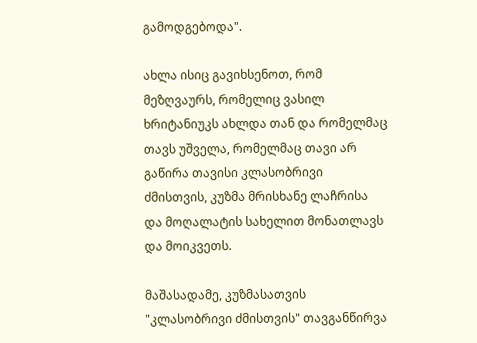გამოდგებოდა".

ახლა ისიც გავიხსენოთ, რომ მეზღვაურს, რომელიც ვასილ ხრიტანიუკს ახლდა თან და რომელმაც თავს უშველა, რომელმაც თავი არ გაწირა თავისი კლასობრივი ძმისთვის, კუზმა მრისხანე ლაჩრისა და მოღალატის სახელით მონათლავს და მოიკვეთს.

მაშასადამე, კუზმასათვის "კლასობრივი ძმისთვის" თავგანწირვა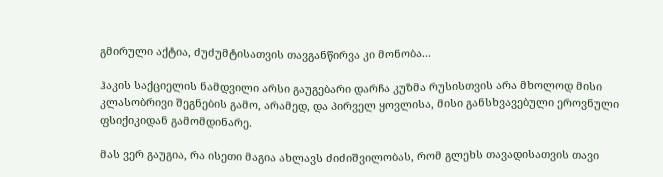გმირული აქტია, ძუძუმტისათვის თავგანწირვა კი მონობა...

ჰაკის საქციელის ნამდვილი არსი გაუგებარი დარჩა კუზმა რუსისთვის არა მხოლოდ მისი კლასობრივი შეგნების გამო, არამედ, და პირველ ყოვლისა, მისი განსხვავებული ეროვნული ფსიქიკიდან გამომდინარე.

მას ვერ გაუგია, რა ისეთი მაგია ახლავს ძიძიშვილობას, რომ გლეხს თავადისათვის თავი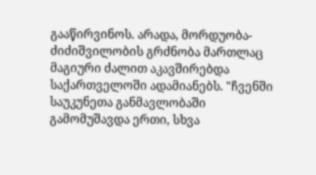გააწირვინოს. არადა, მორდუობა-ძიძიშვილობის გრძნობა მართლაც მაგიური ძალით აკავშირებდა საქართველოში ადამიანებს. "ჩვენში საუკუნეთა განმავლობაში გამომუშავდა ერთი, სხვა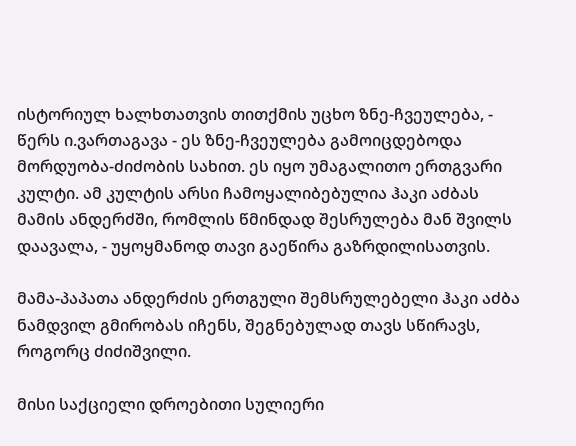ისტორიულ ხალხთათვის თითქმის უცხო ზნე-ჩვეულება, - წერს ი.ვართაგავა - ეს ზნე-ჩვეულება გამოიცდებოდა მორდუობა-ძიძობის სახით. ეს იყო უმაგალითო ერთგვარი კულტი. ამ კულტის არსი ჩამოყალიბებულია ჰაკი აძბას მამის ანდერძში, რომლის წმინდად შესრულება მან შვილს დაავალა, - უყოყმანოდ თავი გაეწირა გაზრდილისათვის.

მამა-პაპათა ანდერძის ერთგული შემსრულებელი ჰაკი აძბა ნამდვილ გმირობას იჩენს, შეგნებულად თავს სწირავს, როგორც ძიძიშვილი.

მისი საქციელი დროებითი სულიერი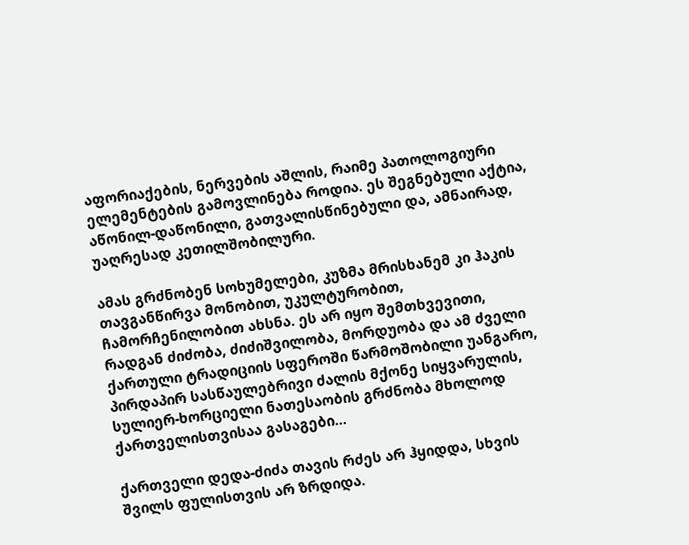აფორიაქების, ნერვების აშლის, რაიმე პათოლოგიური ელემენტების გამოვლინება როდია. ეს შეგნებული აქტია, აწონილ-დაწონილი, გათვალისწინებული და, ამნაირად, უაღრესად კეთილშობილური.

ამას გრძნობენ სოხუმელები, კუზმა მრისხანემ კი ჰაკის თავგანწირვა მონობით, უკულტურობით, ჩამორჩენილობით ახსნა. ეს არ იყო შემთხვევითი, რადგან ძიძობა, ძიძიშვილობა, მორდუობა და ამ ძველი ქართული ტრადიციის სფეროში წარმოშობილი უანგარო, პირდაპირ სასწაულებრივი ძალის მქონე სიყვარულის, სულიერ-ხორციელი ნათესაობის გრძნობა მხოლოდ ქართველისთვისაა გასაგები...

ქართველი დედა-ძიძა თავის რძეს არ ჰყიდდა, სხვის შვილს ფულისთვის არ ზრდიდა.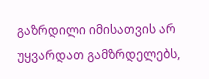გაზრდილი იმისათვის არ უყვარდათ გამზრდელებს,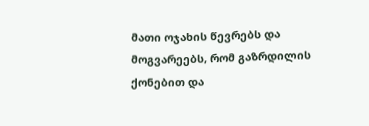მათი ოჯახის წევრებს და მოგვარეებს, რომ გაზრდილის ქონებით და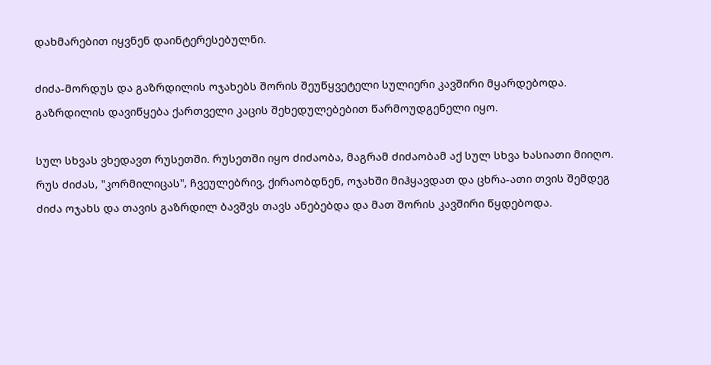დახმარებით იყვნენ დაინტერესებულნი.

ძიძა-მორდუს და გაზრდილის ოჯახებს შორის შეუწყვეტელი სულიერი კავშირი მყარდებოდა. გაზრდილის დავიწყება ქართველი კაცის შეხედულებებით წარმოუდგენელი იყო.

სულ სხვას ვხედავთ რუსეთში. რუსეთში იყო ძიძაობა, მაგრამ ძიძაობამ აქ სულ სხვა ხასიათი მიიღო. რუს ძიძას, "კორმილიცას", ჩვეულებრივ, ქირაობდნენ, ოჯახში მიჰყავდათ და ცხრა-ათი თვის შემდეგ ძიძა ოჯახს და თავის გაზრდილ ბავშვს თავს ანებებდა და მათ შორის კავშირი წყდებოდა.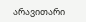არავითარი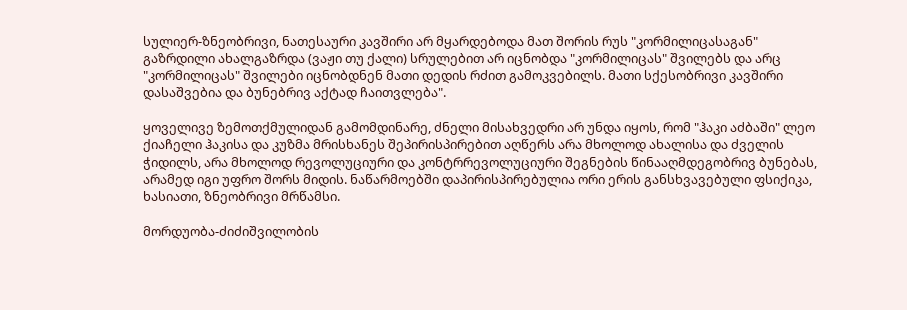სულიერ-ზნეობრივი, ნათესაური კავშირი არ მყარდებოდა მათ შორის რუს "კორმილიცასაგან" გაზრდილი ახალგაზრდა (ვაჟი თუ ქალი) სრულებით არ იცნობდა "კორმილიცას" შვილებს და არც "კორმილიცას" შვილები იცნობდნენ მათი დედის რძით გამოკვებილს. მათი სქესობრივი კავშირი დასაშვებია და ბუნებრივ აქტად ჩაითვლება".

ყოველივე ზემოთქმულიდან გამომდინარე, ძნელი მისახვედრი არ უნდა იყოს, რომ "ჰაკი აძბაში" ლეო ქიაჩელი ჰაკისა და კუზმა მრისხანეს შეპირისპირებით აღწერს არა მხოლოდ ახალისა და ძველის ჭიდილს, არა მხოლოდ რევოლუციური და კონტრრევოლუციური შეგნების წინააღმდეგობრივ ბუნებას, არამედ იგი უფრო შორს მიდის. ნაწარმოებში დაპირისპირებულია ორი ერის განსხვავებული ფსიქიკა, ხასიათი, ზნეობრივი მრწამსი.

მორდუობა-ძიძიშვილობის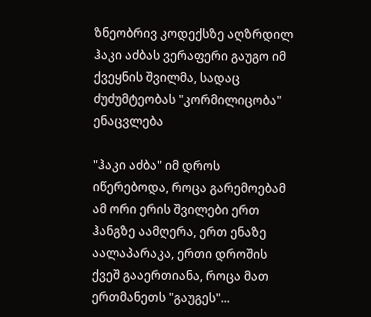ზნეობრივ კოდექსზე აღზრდილ ჰაკი აძბას ვერაფერი გაუგო იმ ქვეყნის შვილმა, სადაც ძუძუმტეობას "კორმილიცობა" ენაცვლება

"ჰაკი აძბა" იმ დროს იწერებოდა, როცა გარემოებამ ამ ორი ერის შვილები ერთ ჰანგზე აამღერა, ერთ ენაზე აალაპარაკა, ერთი დროშის ქვეშ გააერთიანა, როცა მათ ერთმანეთს "გაუგეს"...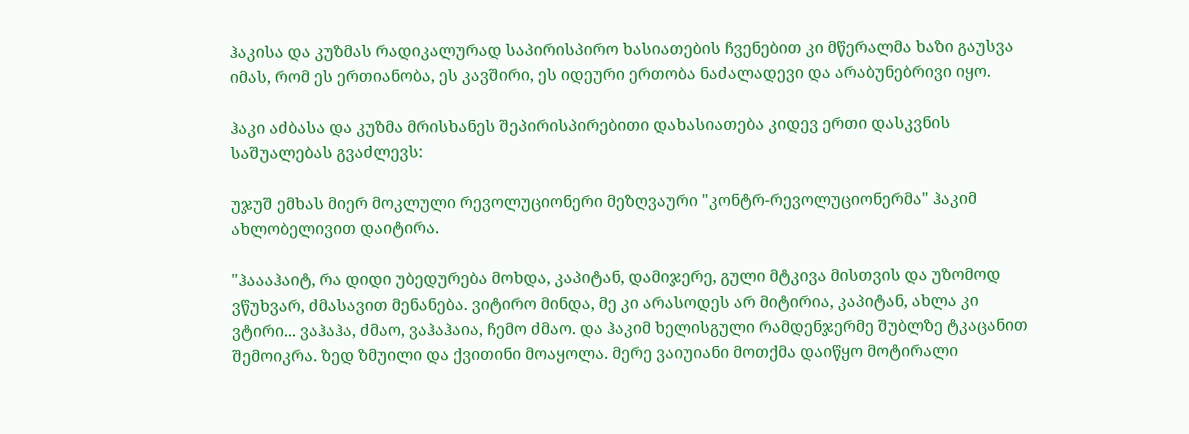ჰაკისა და კუზმას რადიკალურად საპირისპირო ხასიათების ჩვენებით კი მწერალმა ხაზი გაუსვა იმას, რომ ეს ერთიანობა, ეს კავშირი, ეს იდეური ერთობა ნაძალადევი და არაბუნებრივი იყო.

ჰაკი აძბასა და კუზმა მრისხანეს შეპირისპირებითი დახასიათება კიდევ ერთი დასკვნის საშუალებას გვაძლევს:

უჯუშ ემხას მიერ მოკლული რევოლუციონერი მეზღვაური "კონტრ-რევოლუციონერმა" ჰაკიმ ახლობელივით დაიტირა.

"ჰაააჰაიტ, რა დიდი უბედურება მოხდა, კაპიტან, დამიჯერე, გული მტკივა მისთვის და უზომოდ ვწუხვარ, ძმასავით მენანება. ვიტირო მინდა, მე კი არასოდეს არ მიტირია, კაპიტან, ახლა კი ვტირი... ვაჰაჰა, ძმაო, ვაჰაჰაია, ჩემო ძმაო. და ჰაკიმ ხელისგული რამდენჯერმე შუბლზე ტკაცანით შემოიკრა. ზედ ზმუილი და ქვითინი მოაყოლა. მერე ვაიუიანი მოთქმა დაიწყო მოტირალი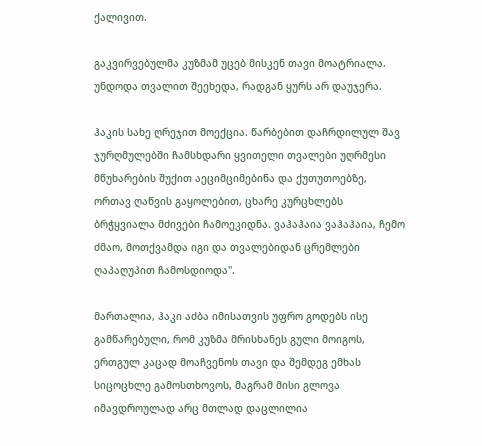ქალივით.

გაკვირვებულმა კუზმამ უცებ მისკენ თავი მოატრიალა. უნდოდა თვალით შეეხედა, რადგან ყურს არ დაუჯერა.

ჰაკის სახე ღრეჯით მოექცია. წარბებით დაჩრდილულ შავ ჯურღმულებში ჩამსხდარი ყვითელი თვალები უღრმესი მწუხარების შუქით აეციმციმებინა და ქუთუთოებზე, ორთავ ღაწვის გაყოლებით, ცხარე კურცხლებს ბრჭყვიალა მძივები ჩამოეკიდნა. ვაჰაჰაია ვაჰაჰაია, ჩემო ძმაო, მოთქვამდა იგი და თვალებიდან ცრემლები ღაპაღუპით ჩამოსდიოდა".

მართალია, ჰაკი აძბა იმისათვის უფრო გოდებს ისე გამწარებული, რომ კუზმა მრისხანეს გული მოიგოს, ერთგულ კაცად მოაჩვენოს თავი და შემდეგ ემხას სიცოცხლე გამოსთხოვოს, მაგრამ მისი გლოვა იმავდროულად არც მთლად დაცლილია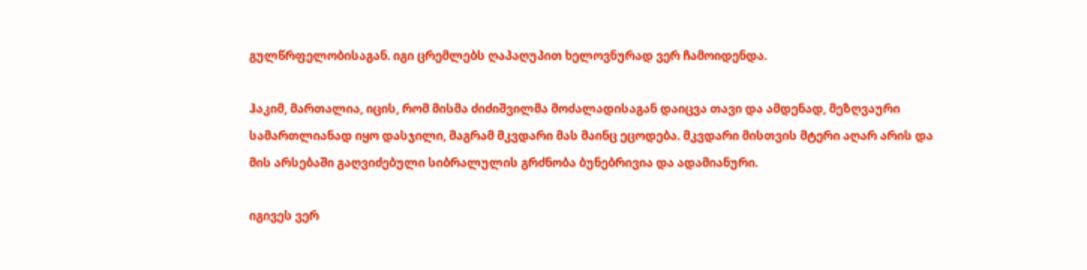გულწრფელობისაგან. იგი ცრემლებს ღაპაღუპით ხელოვნურად ვერ ჩამოიდენდა.

ჰაკიმ, მართალია, იცის, რომ მისმა ძიძიშვილმა მოძალადისაგან დაიცვა თავი და ამდენად, მეზღვაური სამართლიანად იყო დასჯილი, მაგრამ მკვდარი მას მაინც ეცოდება. მკვდარი მისთვის მტერი აღარ არის და მის არსებაში გაღვიძებული სიბრალულის გრძნობა ბუნებრივია და ადამიანური.

იგივეს ვერ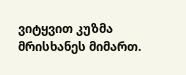ვიტყვით კუზმა მრისხანეს მიმართ.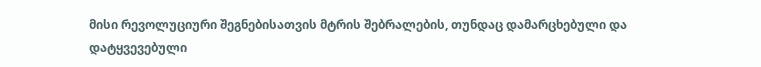მისი რევოლუციური შეგნებისათვის მტრის შებრალების, თუნდაც დამარცხებული და დატყვევებული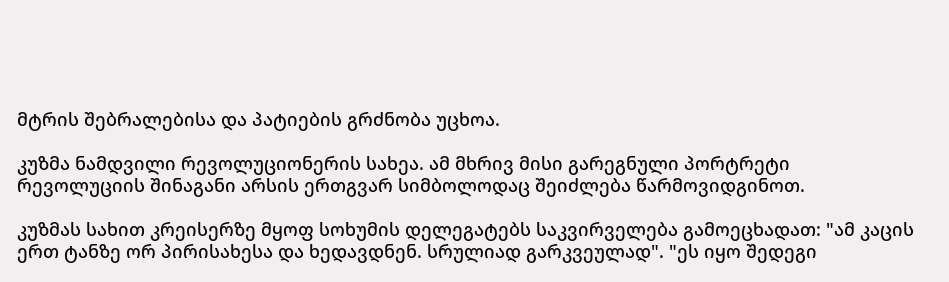მტრის შებრალებისა და პატიების გრძნობა უცხოა.

კუზმა ნამდვილი რევოლუციონერის სახეა. ამ მხრივ მისი გარეგნული პორტრეტი რევოლუციის შინაგანი არსის ერთგვარ სიმბოლოდაც შეიძლება წარმოვიდგინოთ.

კუზმას სახით კრეისერზე მყოფ სოხუმის დელეგატებს საკვირველება გამოეცხადათ: "ამ კაცის ერთ ტანზე ორ პირისახესა და ხედავდნენ. სრულიად გარკვეულად". "ეს იყო შედეგი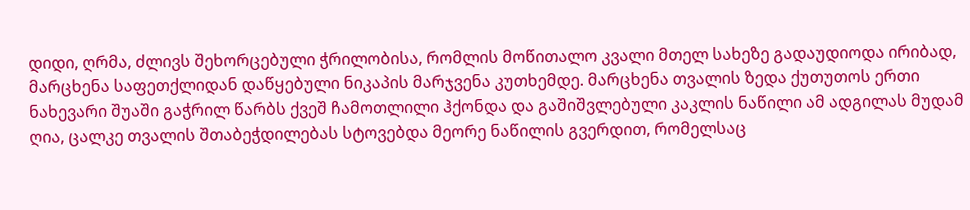დიდი, ღრმა, ძლივს შეხორცებული ჭრილობისა, რომლის მოწითალო კვალი მთელ სახეზე გადაუდიოდა ირიბად, მარცხენა საფეთქლიდან დაწყებული ნიკაპის მარჯვენა კუთხემდე. მარცხენა თვალის ზედა ქუთუთოს ერთი ნახევარი შუაში გაჭრილ წარბს ქვეშ ჩამოთლილი ჰქონდა და გაშიშვლებული კაკლის ნაწილი ამ ადგილას მუდამ ღია, ცალკე თვალის შთაბეჭდილებას სტოვებდა მეორე ნაწილის გვერდით, რომელსაც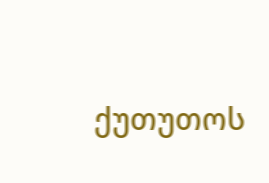ქუთუთოს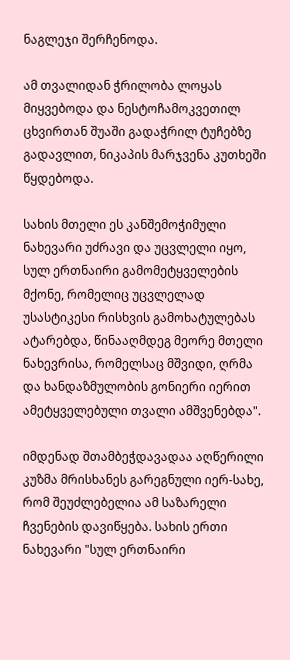ნაგლეჯი შერჩენოდა.

ამ თვალიდან ჭრილობა ლოყას მიყვებოდა და ნესტოჩამოკვეთილ ცხვირთან შუაში გადაჭრილ ტუჩებზე გადავლით, ნიკაპის მარჯვენა კუთხეში წყდებოდა.

სახის მთელი ეს კანშემოჭიმული ნახევარი უძრავი და უცვლელი იყო, სულ ერთნაირი გამომეტყველების მქონე, რომელიც უცვლელად უსასტიკესი რისხვის გამოხატულებას ატარებდა, წინააღმდეგ მეორე მთელი ნახევრისა, რომელსაც მშვიდი, ღრმა და ხანდაზმულობის გონიერი იერით ამეტყველებული თვალი ამშვენებდა".

იმდენად შთამბეჭდავადაა აღწერილი კუზმა მრისხანეს გარეგნული იერ-სახე, რომ შეუძლებელია ამ საზარელი ჩვენების დავიწყება. სახის ერთი ნახევარი "სულ ერთნაირი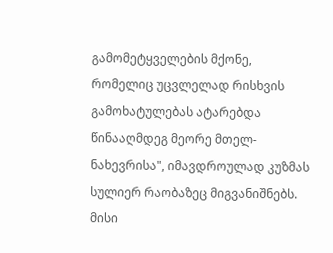გამომეტყველების მქონე, რომელიც უცვლელად რისხვის გამოხატულებას ატარებდა წინააღმდეგ მეორე მთელ-ნახევრისა", იმავდროულად კუზმას სულიერ რაობაზეც მიგვანიშნებს. მისი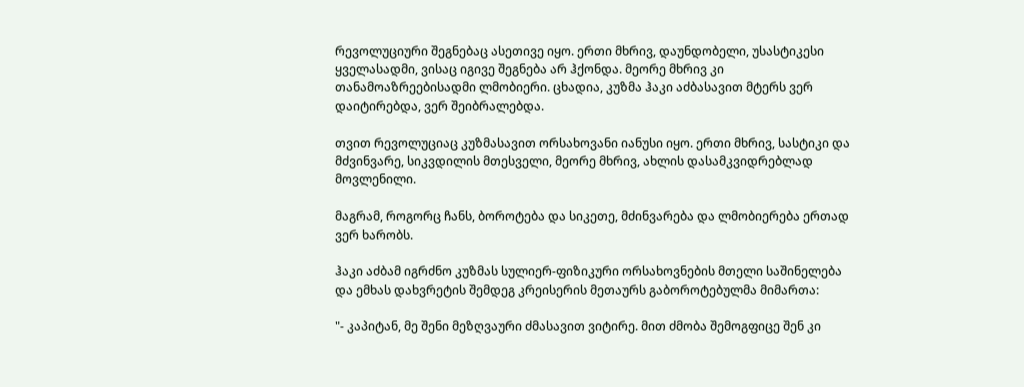რევოლუციური შეგნებაც ასეთივე იყო. ერთი მხრივ, დაუნდობელი, უსასტიკესი ყველასადმი, ვისაც იგივე შეგნება არ ჰქონდა. მეორე მხრივ კი თანამოაზრეებისადმი ლმობიერი. ცხადია, კუზმა ჰაკი აძბასავით მტერს ვერ დაიტირებდა, ვერ შეიბრალებდა.

თვით რევოლუციაც კუზმასავით ორსახოვანი იანუსი იყო. ერთი მხრივ, სასტიკი და მძვინვარე, სიკვდილის მთესველი, მეორე მხრივ, ახლის დასამკვიდრებლად მოვლენილი.

მაგრამ, როგორც ჩანს, ბოროტება და სიკეთე, მძინვარება და ლმობიერება ერთად ვერ ხარობს.

ჰაკი აძბამ იგრძნო კუზმას სულიერ-ფიზიკური ორსახოვნების მთელი საშინელება და ემხას დახვრეტის შემდეგ კრეისერის მეთაურს გაბოროტებულმა მიმართა:

"- კაპიტან, მე შენი მეზღვაური ძმასავით ვიტირე. მით ძმობა შემოგფიცე შენ კი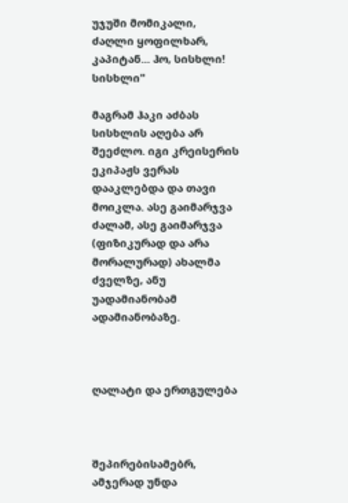უჯუში მომიკალი, ძაღლი ყოფილხარ, კაპიტან... ჰო, სისხლი! სისხლი"

მაგრამ ჰაკი აძბას სისხლის აღება არ შეეძლო. იგი კრეისერის ეკიპაჟს ვერას დააკლებდა და თავი მოიკლა. ასე გაიმარჯვა ძალამ, ასე გაიმარჯვა (ფიზიკურად და არა მორალურად) ახალმა ძველზე, ანუ უადამიანობამ ადამიანობაზე.



ღალატი და ერთგულება



შეპირებისამებრ, ამჯერად უნდა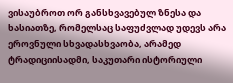ვისაუბროთ ორ განსხვავებულ ზნესა და ხასიათზე, რომელსაც საფუძვლად უდევს არა ეროვნული სხვადასხვაობა, არამედ ტრადიციისადმი, საკუთარი ისტორიული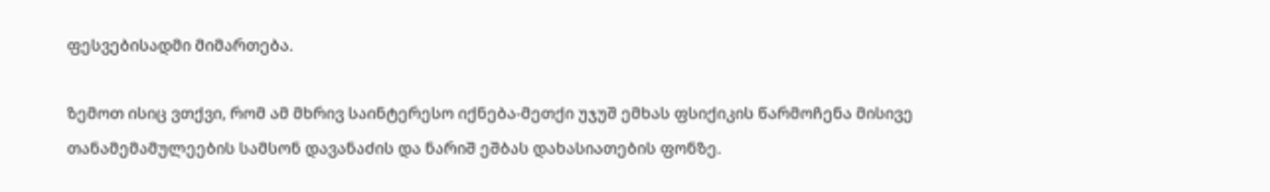ფესვებისადმი მიმართება.

ზემოთ ისიც ვთქვი, რომ ამ მხრივ საინტერესო იქნება-მეთქი უჯუშ ემხას ფსიქიკის წარმოჩენა მისივე თანამემამულეების სამსონ დავანაძის და ნარიშ ეშბას დახასიათების ფონზე.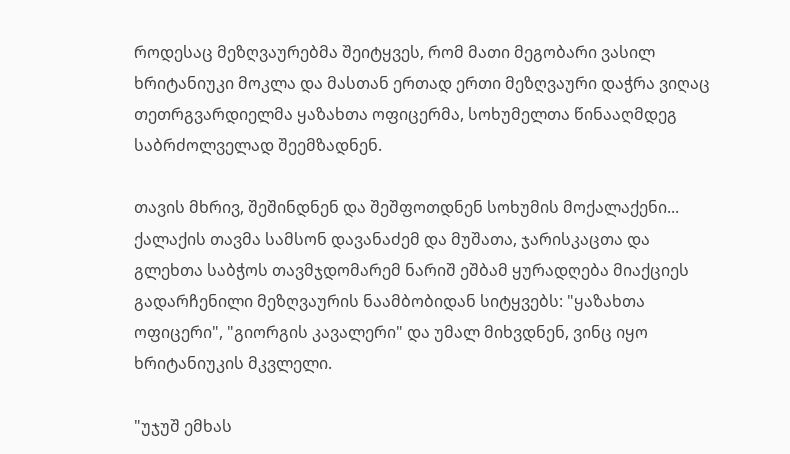როდესაც მეზღვაურებმა შეიტყვეს, რომ მათი მეგობარი ვასილ ხრიტანიუკი მოკლა და მასთან ერთად ერთი მეზღვაური დაჭრა ვიღაც თეთრგვარდიელმა ყაზახთა ოფიცერმა, სოხუმელთა წინააღმდეგ საბრძოლველად შეემზადნენ.

თავის მხრივ, შეშინდნენ და შეშფოთდნენ სოხუმის მოქალაქენი... ქალაქის თავმა სამსონ დავანაძემ და მუშათა, ჯარისკაცთა და გლეხთა საბჭოს თავმჯდომარემ ნარიშ ეშბამ ყურადღება მიაქციეს გადარჩენილი მეზღვაურის ნაამბობიდან სიტყვებს: "ყაზახთა ოფიცერი", "გიორგის კავალერი" და უმალ მიხვდნენ, ვინც იყო ხრიტანიუკის მკვლელი.

"უჯუშ ემხას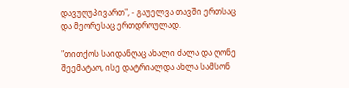დავუღუპივართ", - გაუელვა თავში ერთსაც და მეორესაც ერთდროულად.

"თითქოს საიდანღაც ახალი ძალა და ღონე შეემატაო, ისე დატრიალდა ახლა სამსონ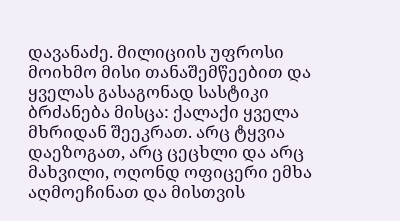დავანაძე. მილიციის უფროსი მოიხმო მისი თანაშემწეებით და ყველას გასაგონად სასტიკი ბრძანება მისცა: ქალაქი ყველა მხრიდან შეეკრათ. არც ტყვია დაეზოგათ, არც ცეცხლი და არც მახვილი, ოღონდ ოფიცერი ემხა აღმოეჩინათ და მისთვის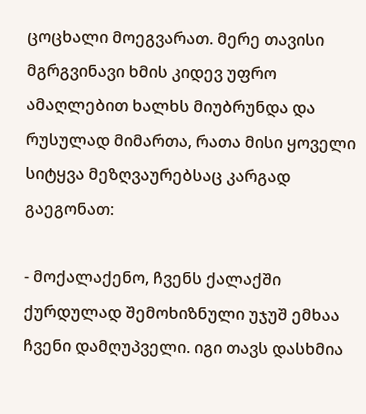ცოცხალი მოეგვარათ. მერე თავისი მგრგვინავი ხმის კიდევ უფრო ამაღლებით ხალხს მიუბრუნდა და რუსულად მიმართა, რათა მისი ყოველი სიტყვა მეზღვაურებსაც კარგად გაეგონათ:

- მოქალაქენო, ჩვენს ქალაქში ქურდულად შემოხიზნული უჯუშ ემხაა ჩვენი დამღუპველი. იგი თავს დასხმია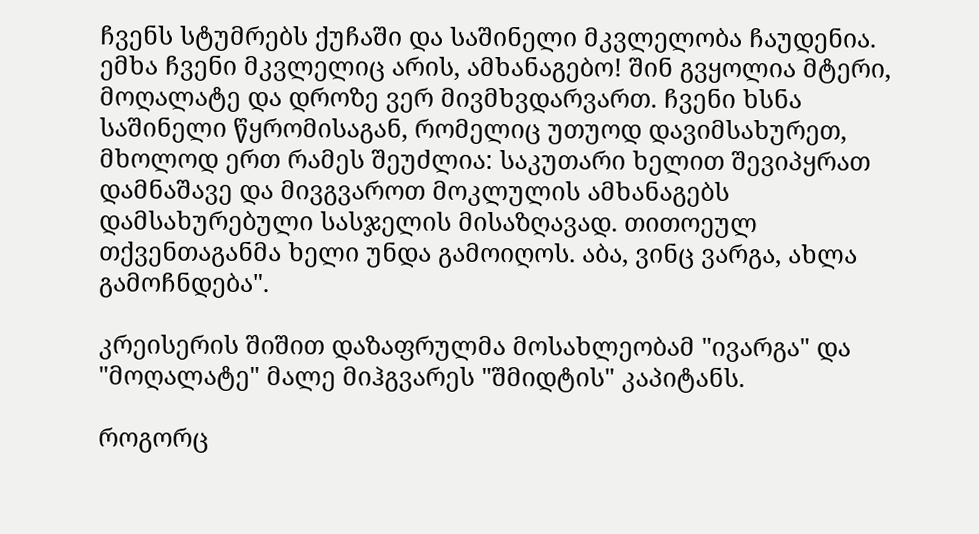ჩვენს სტუმრებს ქუჩაში და საშინელი მკვლელობა ჩაუდენია. ემხა ჩვენი მკვლელიც არის, ამხანაგებო! შინ გვყოლია მტერი, მოღალატე და დროზე ვერ მივმხვდარვართ. ჩვენი ხსნა საშინელი წყრომისაგან, რომელიც უთუოდ დავიმსახურეთ, მხოლოდ ერთ რამეს შეუძლია: საკუთარი ხელით შევიპყრათ დამნაშავე და მივგვაროთ მოკლულის ამხანაგებს დამსახურებული სასჯელის მისაზღავად. თითოეულ თქვენთაგანმა ხელი უნდა გამოიღოს. აბა, ვინც ვარგა, ახლა გამოჩნდება".

კრეისერის შიშით დაზაფრულმა მოსახლეობამ "ივარგა" და "მოღალატე" მალე მიჰგვარეს "შმიდტის" კაპიტანს.

როგორც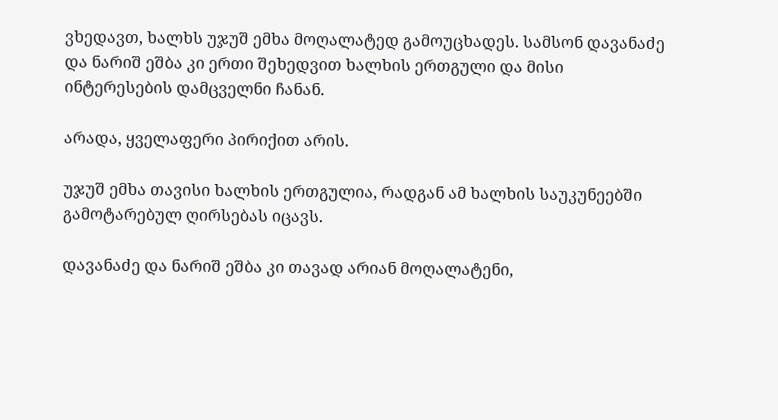ვხედავთ, ხალხს უჯუშ ემხა მოღალატედ გამოუცხადეს. სამსონ დავანაძე და ნარიშ ეშბა კი ერთი შეხედვით ხალხის ერთგული და მისი ინტერესების დამცველნი ჩანან.

არადა, ყველაფერი პირიქით არის.

უჯუშ ემხა თავისი ხალხის ერთგულია, რადგან ამ ხალხის საუკუნეებში გამოტარებულ ღირსებას იცავს.

დავანაძე და ნარიშ ეშბა კი თავად არიან მოღალატენი,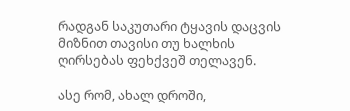რადგან საკუთარი ტყავის დაცვის მიზნით თავისი თუ ხალხის ღირსებას ფეხქვეშ თელავენ.

ასე რომ, ახალ დროში,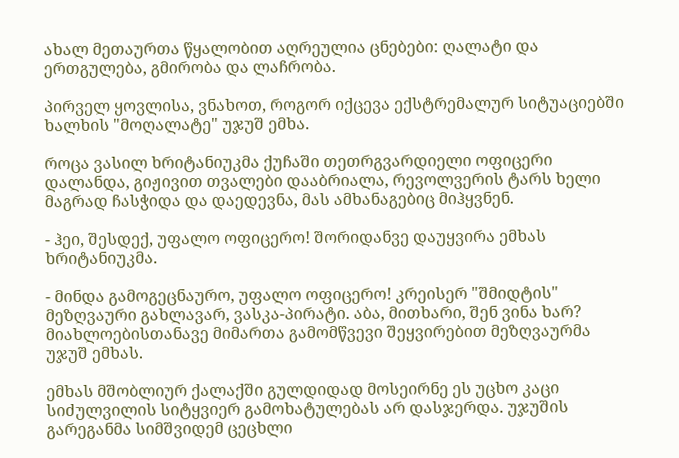ახალ მეთაურთა წყალობით აღრეულია ცნებები: ღალატი და ერთგულება, გმირობა და ლაჩრობა.

პირველ ყოვლისა, ვნახოთ, როგორ იქცევა ექსტრემალურ სიტუაციებში ხალხის "მოღალატე" უჯუშ ემხა.

როცა ვასილ ხრიტანიუკმა ქუჩაში თეთრგვარდიელი ოფიცერი დალანდა, გიჟივით თვალები დააბრიალა, რევოლვერის ტარს ხელი მაგრად ჩასჭიდა და დაედევნა, მას ამხანაგებიც მიჰყვნენ.

- ჰეი, შესდექ, უფალო ოფიცერო! შორიდანვე დაუყვირა ემხას ხრიტანიუკმა.

- მინდა გამოგეცნაურო, უფალო ოფიცერო! კრეისერ "შმიდტის" მეზღვაური გახლავარ, ვასკა-პირატი. აბა, მითხარი, შენ ვინა ხარ? მიახლოებისთანავე მიმართა გამომწვევი შეყვირებით მეზღვაურმა უჯუშ ემხას.

ემხას მშობლიურ ქალაქში გულდიდად მოსეირნე ეს უცხო კაცი სიძულვილის სიტყვიერ გამოხატულებას არ დასჯერდა. უჯუშის გარეგანმა სიმშვიდემ ცეცხლი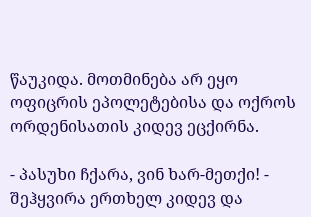წაუკიდა. მოთმინება არ ეყო ოფიცრის ეპოლეტებისა და ოქროს ორდენისათის კიდევ ეცქირნა.

- პასუხი ჩქარა, ვინ ხარ-მეთქი! - შეჰყვირა ერთხელ კიდევ და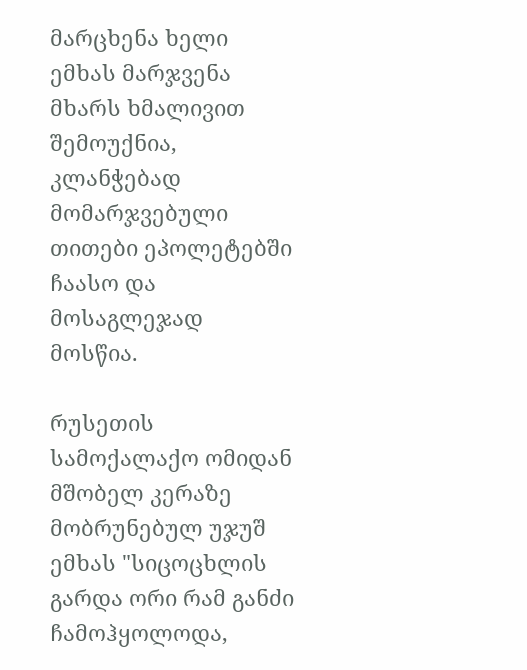მარცხენა ხელი ემხას მარჯვენა მხარს ხმალივით შემოუქნია, კლანჭებად მომარჯვებული თითები ეპოლეტებში ჩაასო და მოსაგლეჯად მოსწია.

რუსეთის სამოქალაქო ომიდან მშობელ კერაზე მობრუნებულ უჯუშ ემხას "სიცოცხლის გარდა ორი რამ განძი ჩამოჰყოლოდა,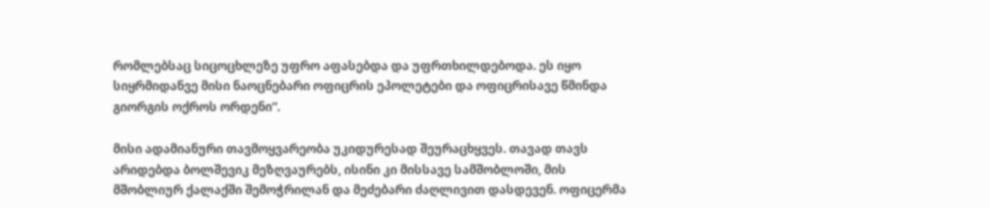რომლებსაც სიცოცხლეზე უფრო აფასებდა და უფრთხილდებოდა. ეს იყო სიყრმიდანვე მისი ნაოცნებარი ოფიცრის ეპოლეტები და ოფიცრისავე წმინდა გიორგის ოქროს ორდენი“.

მისი ადამიანური თავმოყვარეობა უკიდურესად შეურაცხყვეს. თავად თავს არიდებდა ბოლშევიკ მეზღვაურებს, ისინი კი მისსავე სამშობლოში, მის მშობლიურ ქალაქში შემოჭრილან და მეძებარი ძაღლივით დასდევენ. ოფიცერმა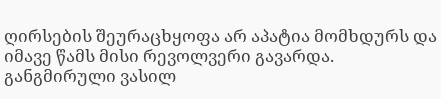ღირსების შეურაცხყოფა არ აპატია მომხდურს და იმავე წამს მისი რევოლვერი გავარდა. განგმირული ვასილ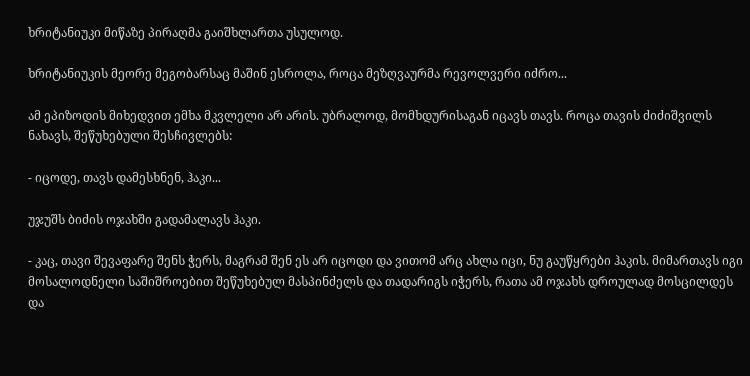ხრიტანიუკი მიწაზე პირაღმა გაიშხლართა უსულოდ.

ხრიტანიუკის მეორე მეგობარსაც მაშინ ესროლა, როცა მეზღვაურმა რევოლვერი იძრო...

ამ ეპიზოდის მიხედვით ემხა მკვლელი არ არის. უბრალოდ, მომხდურისაგან იცავს თავს. როცა თავის ძიძიშვილს ნახავს, შეწუხებული შესჩივლებს:

- იცოდე, თავს დამესხნენ, ჰაკი...

უჯუშს ბიძის ოჯახში გადამალავს ჰაკი.

- კაც, თავი შევაფარე შენს ჭერს, მაგრამ შენ ეს არ იცოდი და ვითომ არც ახლა იცი, ნუ გაუწყრები ჰაკის. მიმართავს იგი მოსალოდნელი საშიშროებით შეწუხებულ მასპინძელს და თადარიგს იჭერს, რათა ამ ოჯახს დროულად მოსცილდეს და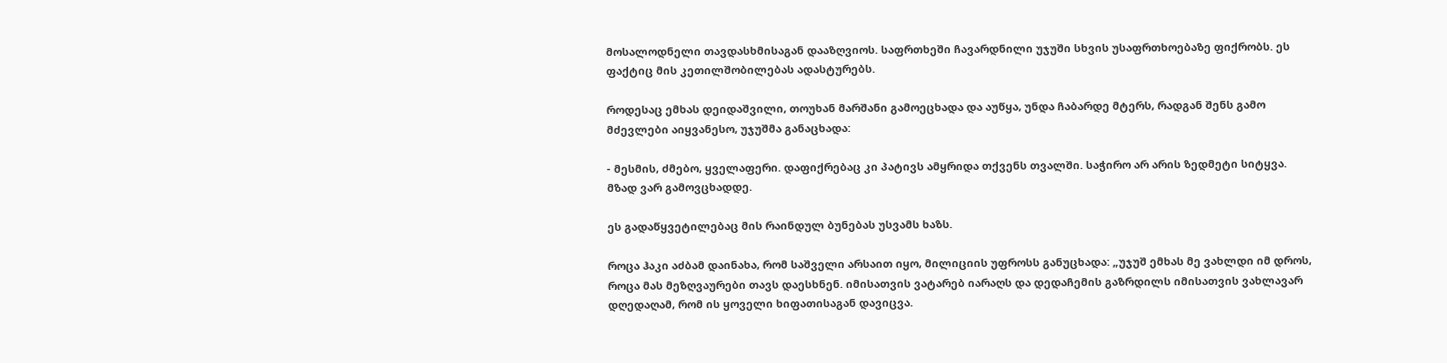მოსალოდნელი თავდასხმისაგან დააზღვიოს. საფრთხეში ჩავარდნილი უჯუში სხვის უსაფრთხოებაზე ფიქრობს. ეს ფაქტიც მის კეთილშობილებას ადასტურებს.

როდესაც ემხას დეიდაშვილი, თოუხან მარშანი გამოეცხადა და აუწყა, უნდა ჩაბარდე მტერს, რადგან შენს გამო მძევლები აიყვანესო, უჯუშმა განაცხადა:

- მესმის, ძმებო, ყველაფერი. დაფიქრებაც კი პატივს ამყრიდა თქვენს თვალში. საჭირო არ არის ზედმეტი სიტყვა. მზად ვარ გამოვცხადდე.

ეს გადაწყვეტილებაც მის რაინდულ ბუნებას უსვამს ხაზს.

როცა ჰაკი აძბამ დაინახა, რომ საშველი არსაით იყო, მილიციის უფროსს განუცხადა: „უჯუშ ემხას მე ვახლდი იმ დროს, როცა მას მეზღვაურები თავს დაესხნენ. იმისათვის ვატარებ იარაღს და დედაჩემის გაზრდილს იმისათვის ვახლავარ დღედაღამ, რომ ის ყოველი ხიფათისაგან დავიცვა.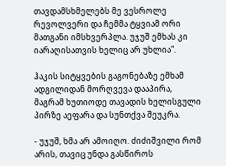თავდამსხმელებს მე ვესროლე რევოლვერი და ჩემმა ტყვიამ ორი მათგანი იმსხვერპლა. უჯუშ ემხას კი იარაღისათვის ხელიც არ უხლია".

ჰაკის სიტყვების გაგონებაზე ემხამ ადგილიდან მორღვევა დააპირა, მაგრამ ხუთიოდე თავადის ხელისგული პირზე აეფარა და სუნთქვა შეუკრა.

- უჯუშ, ხმა არ ამოიღო. ძიძიშვილი რომ არის, თავიც უნდა გასწიროს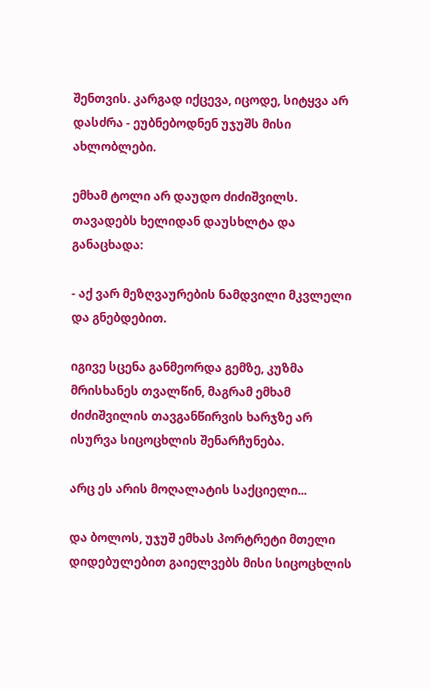შენთვის. კარგად იქცევა, იცოდე, სიტყვა არ დასძრა - ეუბნებოდნენ უჯუშს მისი ახლობლები.

ემხამ ტოლი არ დაუდო ძიძიშვილს. თავადებს ხელიდან დაუსხლტა და განაცხადა:

- აქ ვარ მეზღვაურების ნამდვილი მკვლელი და გნებდებით.

იგივე სცენა განმეორდა გემზე, კუზმა მრისხანეს თვალწინ, მაგრამ ემხამ ძიძიშვილის თავგანწირვის ხარჯზე არ ისურვა სიცოცხლის შენარჩუნება.

არც ეს არის მოღალატის საქციელი...

და ბოლოს, უჯუშ ემხას პორტრეტი მთელი დიდებულებით გაიელვებს მისი სიცოცხლის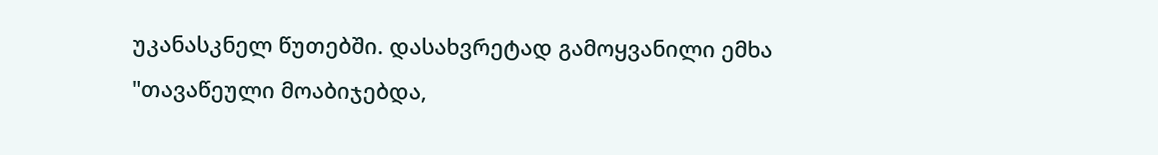უკანასკნელ წუთებში. დასახვრეტად გამოყვანილი ემხა "თავაწეული მოაბიჯებდა,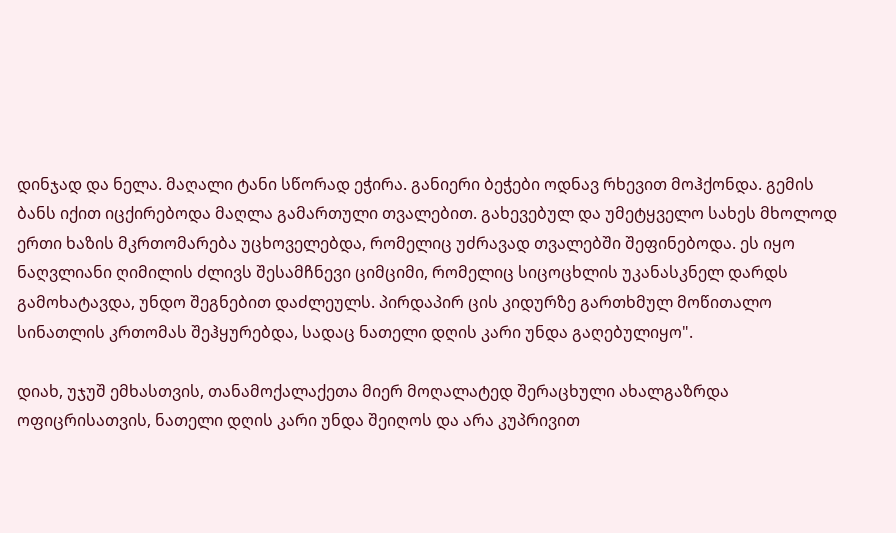დინჯად და ნელა. მაღალი ტანი სწორად ეჭირა. განიერი ბეჭები ოდნავ რხევით მოჰქონდა. გემის ბანს იქით იცქირებოდა მაღლა გამართული თვალებით. გახევებულ და უმეტყველო სახეს მხოლოდ ერთი ხაზის მკრთომარება უცხოველებდა, რომელიც უძრავად თვალებში შეფინებოდა. ეს იყო ნაღვლიანი ღიმილის ძლივს შესამჩნევი ციმციმი, რომელიც სიცოცხლის უკანასკნელ დარდს გამოხატავდა, უნდო შეგნებით დაძლეულს. პირდაპირ ცის კიდურზე გართხმულ მოწითალო სინათლის კრთომას შეჰყურებდა, სადაც ნათელი დღის კარი უნდა გაღებულიყო".

დიახ, უჯუშ ემხასთვის, თანამოქალაქეთა მიერ მოღალატედ შერაცხული ახალგაზრდა ოფიცრისათვის, ნათელი დღის კარი უნდა შეიღოს და არა კუპრივით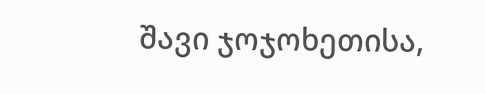შავი ჯოჯოხეთისა,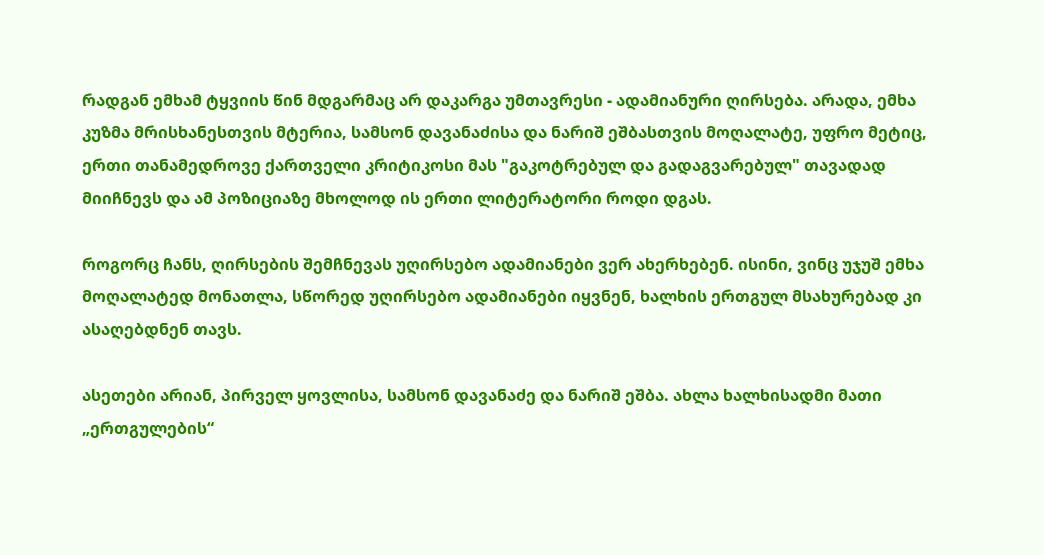რადგან ემხამ ტყვიის წინ მდგარმაც არ დაკარგა უმთავრესი - ადამიანური ღირსება. არადა, ემხა კუზმა მრისხანესთვის მტერია, სამსონ დავანაძისა და ნარიშ ეშბასთვის მოღალატე, უფრო მეტიც, ერთი თანამედროვე ქართველი კრიტიკოსი მას "გაკოტრებულ და გადაგვარებულ" თავადად მიიჩნევს და ამ პოზიციაზე მხოლოდ ის ერთი ლიტერატორი როდი დგას.

როგორც ჩანს, ღირსების შემჩნევას უღირსებო ადამიანები ვერ ახერხებენ. ისინი, ვინც უჯუშ ემხა მოღალატედ მონათლა, სწორედ უღირსებო ადამიანები იყვნენ, ხალხის ერთგულ მსახურებად კი ასაღებდნენ თავს.

ასეთები არიან, პირველ ყოვლისა, სამსონ დავანაძე და ნარიშ ეშბა. ახლა ხალხისადმი მათი „ერთგულების“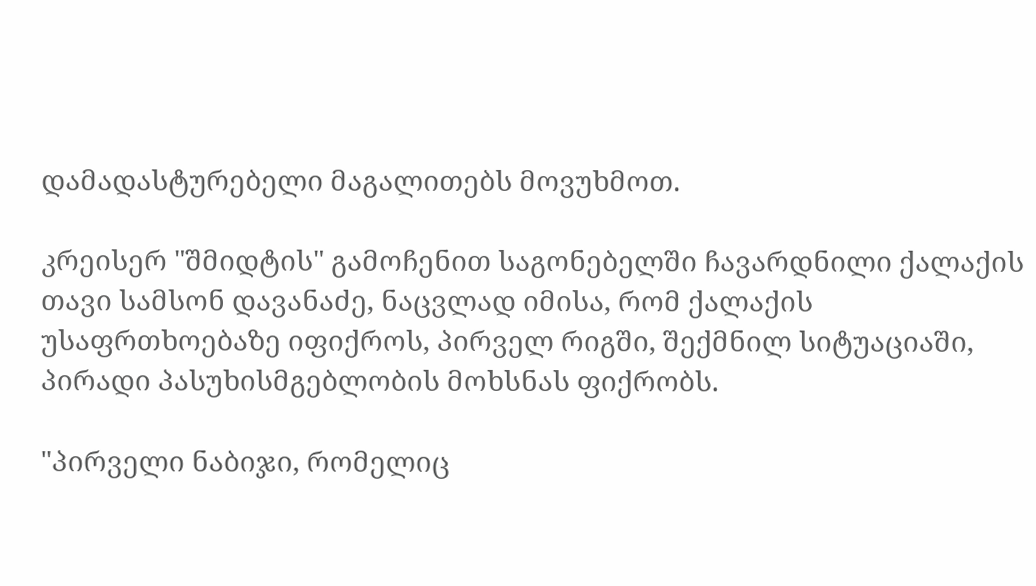დამადასტურებელი მაგალითებს მოვუხმოთ.

კრეისერ "შმიდტის" გამოჩენით საგონებელში ჩავარდნილი ქალაქის თავი სამსონ დავანაძე, ნაცვლად იმისა, რომ ქალაქის უსაფრთხოებაზე იფიქროს, პირველ რიგში, შექმნილ სიტუაციაში, პირადი პასუხისმგებლობის მოხსნას ფიქრობს.

"პირველი ნაბიჯი, რომელიც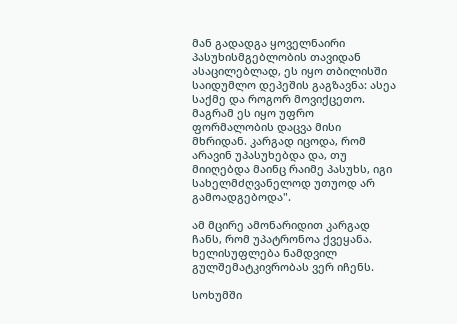მან გადადგა ყოველნაირი პასუხისმგებლობის თავიდან ასაცილებლად, ეს იყო თბილისში საიდუმლო დეპეშის გაგზავნა: ასეა საქმე და როგორ მოვიქცეთო. მაგრამ ეს იყო უფრო ფორმალობის დაცვა მისი მხრიდან. კარგად იცოდა, რომ არავინ უპასუხებდა და, თუ მიიღებდა მაინც რაიმე პასუხს, იგი სახელმძღვანელოდ უთუოდ არ გამოადგებოდა".

ამ მცირე ამონარიდით კარგად ჩანს, რომ უპატრონოა ქვეყანა. ხელისუფლება ნამდვილ გულშემატკივრობას ვერ იჩენს.

სოხუმში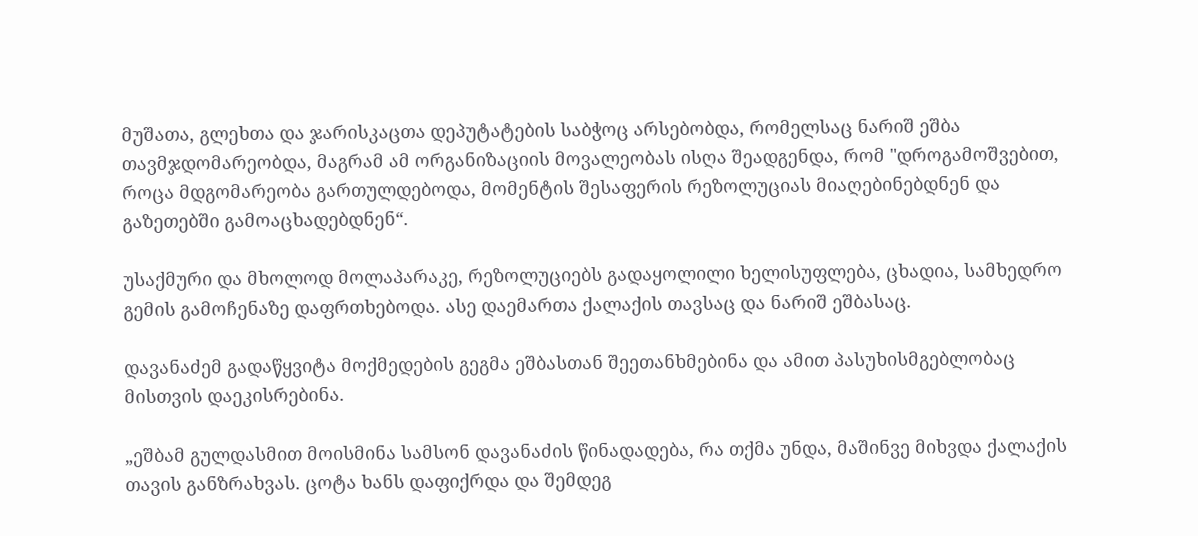მუშათა, გლეხთა და ჯარისკაცთა დეპუტატების საბჭოც არსებობდა, რომელსაც ნარიშ ეშბა თავმჯდომარეობდა, მაგრამ ამ ორგანიზაციის მოვალეობას ისღა შეადგენდა, რომ "დროგამოშვებით, როცა მდგომარეობა გართულდებოდა, მომენტის შესაფერის რეზოლუციას მიაღებინებდნენ და გაზეთებში გამოაცხადებდნენ“.

უსაქმური და მხოლოდ მოლაპარაკე, რეზოლუციებს გადაყოლილი ხელისუფლება, ცხადია, სამხედრო გემის გამოჩენაზე დაფრთხებოდა. ასე დაემართა ქალაქის თავსაც და ნარიშ ეშბასაც.

დავანაძემ გადაწყვიტა მოქმედების გეგმა ეშბასთან შეეთანხმებინა და ამით პასუხისმგებლობაც მისთვის დაეკისრებინა.

„ეშბამ გულდასმით მოისმინა სამსონ დავანაძის წინადადება, რა თქმა უნდა, მაშინვე მიხვდა ქალაქის თავის განზრახვას. ცოტა ხანს დაფიქრდა და შემდეგ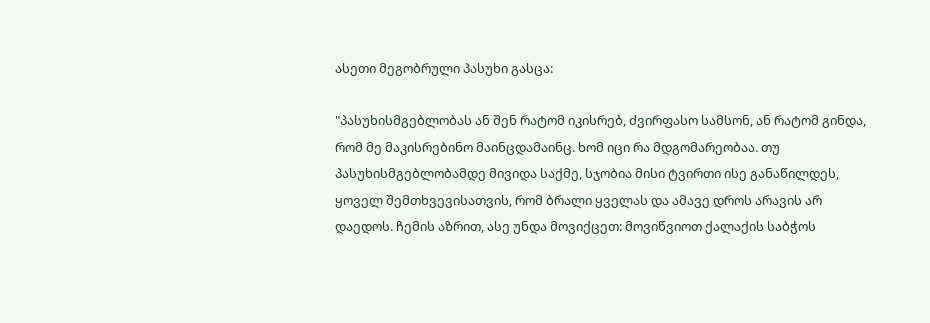ასეთი მეგობრული პასუხი გასცა:

"პასუხისმგებლობას ან შენ რატომ იკისრებ, ძვირფასო სამსონ, ან რატომ გინდა, რომ მე მაკისრებინო მაინცდამაინც. ხომ იცი რა მდგომარეობაა. თუ პასუხისმგებლობამდე მივიდა საქმე, სჯობია მისი ტვირთი ისე განაწილდეს, ყოველ შემთხვევისათვის, რომ ბრალი ყველას და ამავე დროს არავის არ დაედოს. ჩემის აზრით, ასე უნდა მოვიქცეთ: მოვიწვიოთ ქალაქის საბჭოს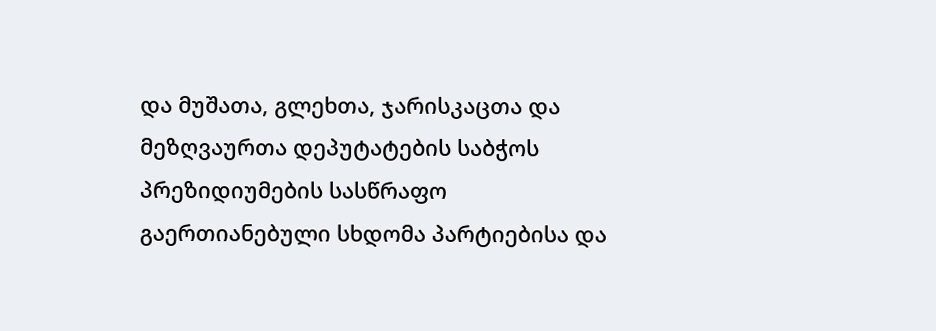და მუშათა, გლეხთა, ჯარისკაცთა და მეზღვაურთა დეპუტატების საბჭოს პრეზიდიუმების სასწრაფო გაერთიანებული სხდომა პარტიებისა და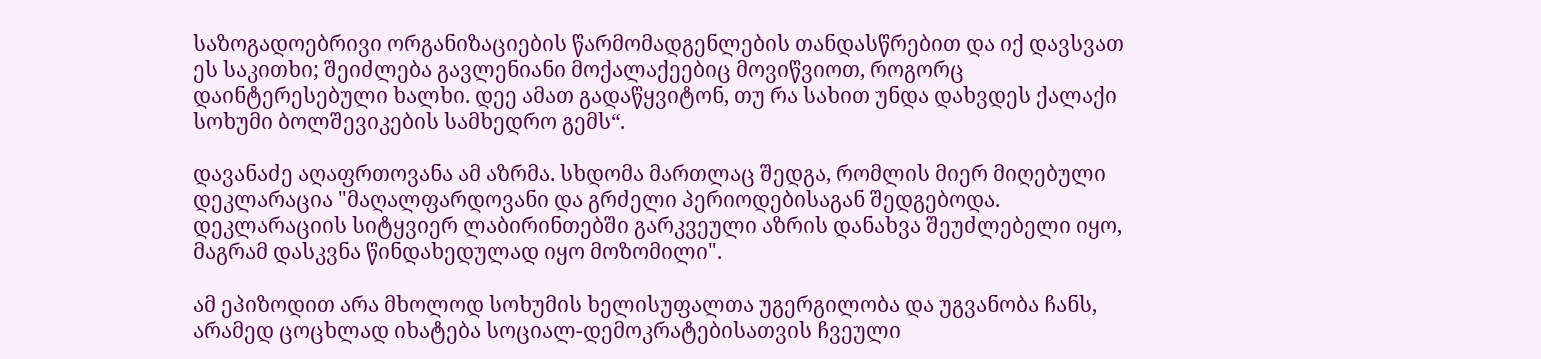საზოგადოებრივი ორგანიზაციების წარმომადგენლების თანდასწრებით და იქ დავსვათ ეს საკითხი; შეიძლება გავლენიანი მოქალაქეებიც მოვიწვიოთ, როგორც დაინტერესებული ხალხი. დეე ამათ გადაწყვიტონ, თუ რა სახით უნდა დახვდეს ქალაქი სოხუმი ბოლშევიკების სამხედრო გემს“.

დავანაძე აღაფრთოვანა ამ აზრმა. სხდომა მართლაც შედგა, რომლის მიერ მიღებული დეკლარაცია "მაღალფარდოვანი და გრძელი პერიოდებისაგან შედგებოდა. დეკლარაციის სიტყვიერ ლაბირინთებში გარკვეული აზრის დანახვა შეუძლებელი იყო, მაგრამ დასკვნა წინდახედულად იყო მოზომილი".

ამ ეპიზოდით არა მხოლოდ სოხუმის ხელისუფალთა უგერგილობა და უგვანობა ჩანს, არამედ ცოცხლად იხატება სოციალ-დემოკრატებისათვის ჩვეული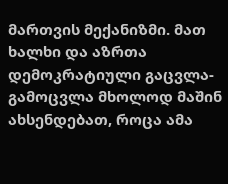მართვის მექანიზმი. მათ ხალხი და აზრთა დემოკრატიული გაცვლა-გამოცვლა მხოლოდ მაშინ ახსენდებათ, როცა ამა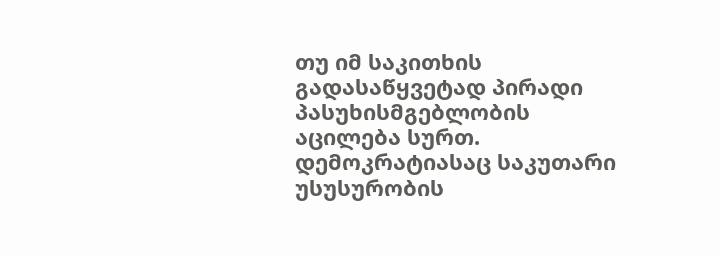თუ იმ საკითხის გადასაწყვეტად პირადი პასუხისმგებლობის აცილება სურთ. დემოკრატიასაც საკუთარი უსუსურობის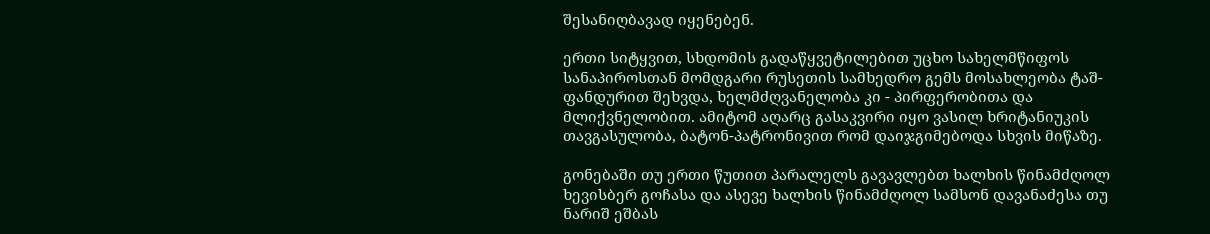შესანიღბავად იყენებენ.

ერთი სიტყვით, სხდომის გადაწყვეტილებით უცხო სახელმწიფოს სანაპიროსთან მომდგარი რუსეთის სამხედრო გემს მოსახლეობა ტაშ-ფანდურით შეხვდა, ხელმძღვანელობა კი - პირფერობითა და მლიქვნელობით. ამიტომ აღარც გასაკვირი იყო ვასილ ხრიტანიუკის თავგასულობა, ბატონ-პატრონივით რომ დაიჯგიმებოდა სხვის მიწაზე.

გონებაში თუ ერთი წუთით პარალელს გავავლებთ ხალხის წინამძღოლ ხევისბერ გოჩასა და ასევე ხალხის წინამძღოლ სამსონ დავანაძესა თუ ნარიშ ეშბას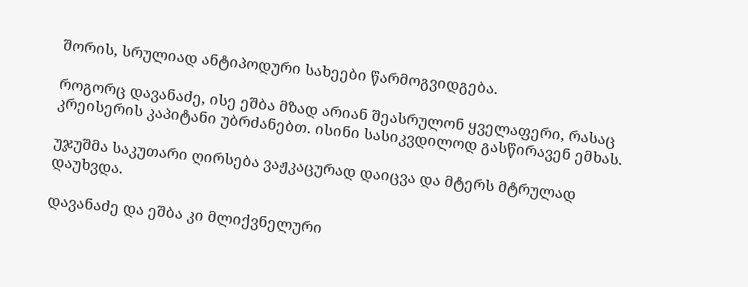შორის, სრულიად ანტიპოდური სახეები წარმოგვიდგება.

როგორც დავანაძე, ისე ეშბა მზად არიან შეასრულონ ყველაფერი, რასაც კრეისერის კაპიტანი უბრძანებთ. ისინი სასიკვდილოდ გასწირავენ ემხას.

უჯუშმა საკუთარი ღირსება ვაჟკაცურად დაიცვა და მტერს მტრულად დაუხვდა.

დავანაძე და ეშბა კი მლიქვნელური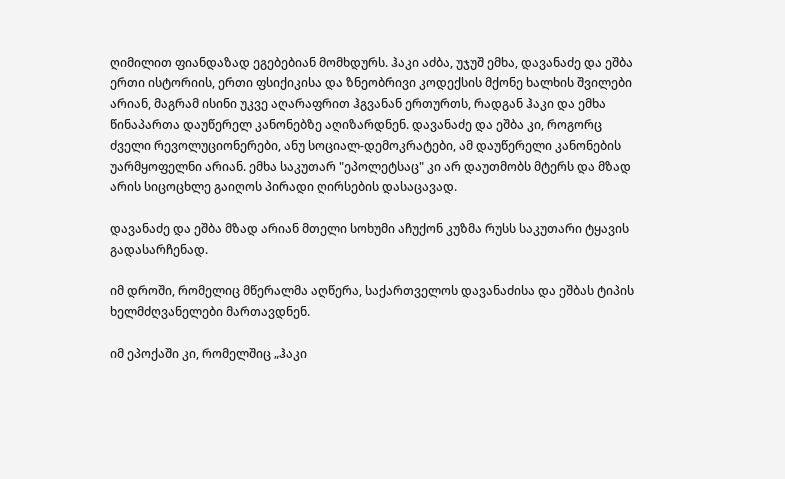ღიმილით ფიანდაზად ეგებებიან მომხდურს. ჰაკი აძბა, უჯუშ ემხა, დავანაძე და ეშბა ერთი ისტორიის, ერთი ფსიქიკისა და ზნეობრივი კოდექსის მქონე ხალხის შვილები არიან, მაგრამ ისინი უკვე აღარაფრით ჰგვანან ერთურთს, რადგან ჰაკი და ემხა წინაპართა დაუწერელ კანონებზე აღიზარდნენ. დავანაძე და ეშბა კი, როგორც ძველი რევოლუციონერები, ანუ სოციალ-დემოკრატები, ამ დაუწერელი კანონების უარმყოფელნი არიან. ემხა საკუთარ "ეპოლეტსაც" კი არ დაუთმობს მტერს და მზად არის სიცოცხლე გაიღოს პირადი ღირსების დასაცავად.

დავანაძე და ეშბა მზად არიან მთელი სოხუმი აჩუქონ კუზმა რუსს საკუთარი ტყავის გადასარჩენად.

იმ დროში, რომელიც მწერალმა აღწერა, საქართველოს დავანაძისა და ეშბას ტიპის ხელმძღვანელები მართავდნენ.

იმ ეპოქაში კი, რომელშიც „ჰაკი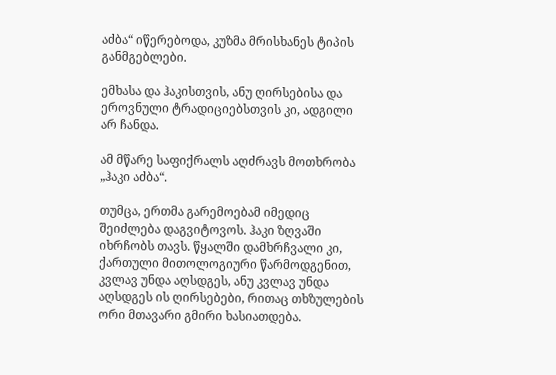აძბა“ იწერებოდა, კუზმა მრისხანეს ტიპის განმგებლები.

ემხასა და ჰაკისთვის, ანუ ღირსებისა და ეროვნული ტრადიციებსთვის კი, ადგილი არ ჩანდა.

ამ მწარე საფიქრალს აღძრავს მოთხრობა „ჰაკი აძბა“.

თუმცა, ერთმა გარემოებამ იმედიც შეიძლება დაგვიტოვოს. ჰაკი ზღვაში იხრჩობს თავს. წყალში დამხრჩვალი კი, ქართული მითოლოგიური წარმოდგენით, კვლავ უნდა აღსდგეს, ანუ კვლავ უნდა აღსდგეს ის ღირსებები, რითაც თხზულების ორი მთავარი გმირი ხასიათდება.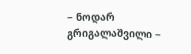− ნოდარ გრიგალაშვილი −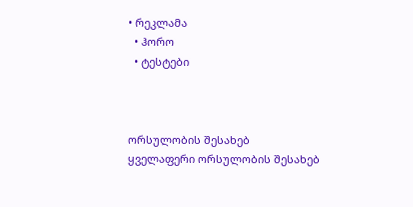• რეკლამა
  • ჰორო
  • ტესტები



ორსულობის შესახებ
ყველაფერი ორსულობის შესახებ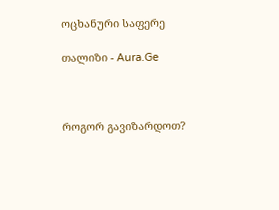ოცხანური საფერე

თალიზი - Aura.Ge



როგორ გავიზარდოთ?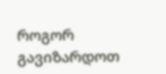როგორ გავიზარდოთ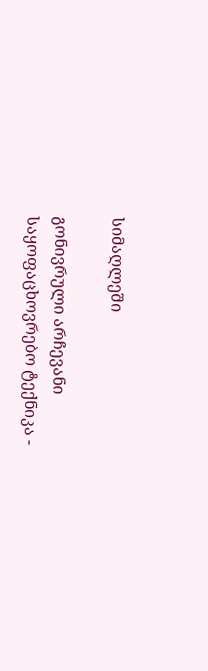სიმაღლეში

გონივრული არჩევანი
საყოფაცხოვრებო ტექნიკა -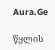Aura.Ge

წყლის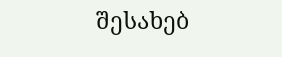შესახებ